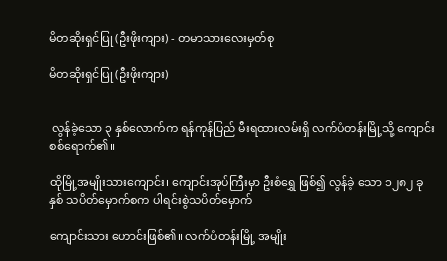မိတဆိုးရှင်ပြု (ဦးဖိုးကျား) - တမာသားလေးမှတ်စု

မိတဆိုးရှင်ပြု (ဦးဖိုးကျား)


 လွန်ခဲ့သော ၃ နှစ်လောက်က ရန်ကုန်ပြည် မီးရထားလမ်းရှိ လက်ပံတန်းမြို့သို့ ကျောင်းစစ်ရောက်၏။

ထိုမြို့အမျိုးသားကျောင်း၊ ကျောင်းအုပ်ကြီးမှာ ဦးစံရွှေ ဖြစ်၍ လွန်ခဲ့ သော ၁၂၈၂ ခုနှစ် သပိတ်မှောက်စက ပါရင်းစွဲသပိတ်မှောက်

ကျောင်းသား ဟောင်းဖြစ်၏။ လက်ပံတန်းမြို့ အမျိုး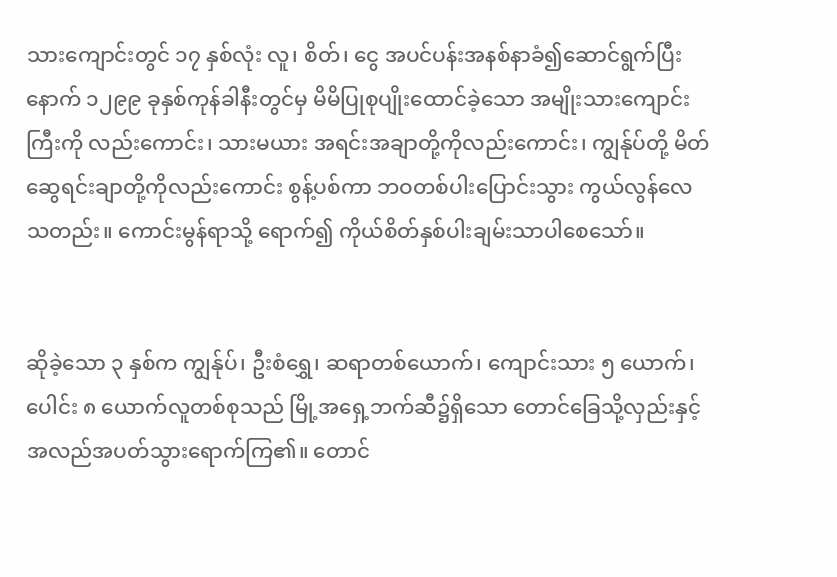သားကျောင်းတွင် ၁၇ နှစ်လုံး လူ၊ စိတ်၊ ငွေ အပင်ပန်းအနစ်နာခံ၍ဆောင်ရွက်ပြီးနောက် ၁၂၉၉ ခုနှစ်ကုန်ခါနီးတွင်မှ မိမိပြုစုပျိုးထောင်ခဲ့သော အမျိုးသားကျောင်းကြီးကို လည်းကောင်း၊ သားမယား အရင်းအချာတို့ကိုလည်းကောင်း၊ ကျွန်ုပ်တို့ မိတ်ဆွေရင်းချာတို့ကိုလည်းကောင်း စွန့်ပစ်ကာ ဘဝတစ်ပါးပြောင်းသွား ကွယ်လွန်လေသတည်း။ ကောင်းမွန်ရာသို့ ရောက်၍ ကိုယ်စိတ်နှစ်ပါးချမ်းသာပါစေသော်။


ဆိုခဲ့သော ၃ နှစ်က ကျွန်ုပ်၊ ဦးစံရွှေ၊ ဆရာတစ်ယောက်၊ ကျောင်းသား ၅ ယောက်၊ ပေါင်း ၈ ယောက်လူတစ်စုသည် မြို့အရှေ့ဘက်ဆီ၌ရှိသော တောင်ခြေသို့လှည်းနှင့် အလည်အပတ်သွားရောက်ကြ၏။ တောင်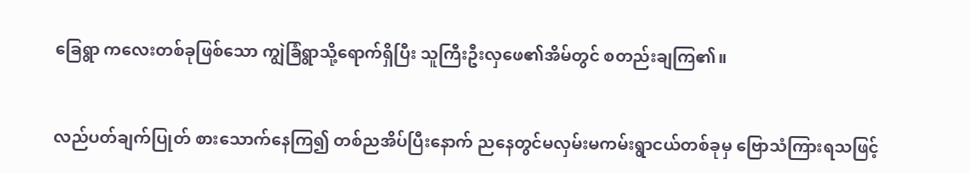ခြေရွာ ကလေးတစ်ခုဖြစ်သော ကျွဲခြံရွာသို့ရောက်ရှိပြီး သူကြီးဦးလှဖေ၏အိမ်တွင် စတည်းချကြ၏။


လည်ပတ်ချက်ပြုတ် စားသောက်နေကြ၍ တစ်ညအိပ်ပြီးနောက် ညနေတွင်မလှမ်းမကမ်းရွာငယ်တစ်ခုမှ ဗြောသံကြားရသဖြင့်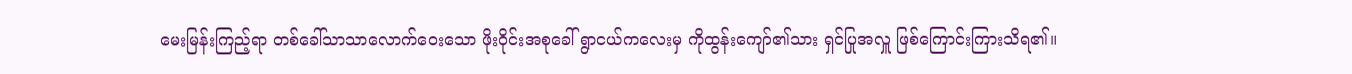မေးမြန်းကြည့်ရာ တစ်ခေါ်သာသာလောက်ဝေးသော ဖိုးဝိုင်းအစုခေါ် ရွာငယ်ကလေးမှ ကိုထွန်းကျော်၏သား ရှင်ပြုအလှူ ဖြစ်ကြောင်းကြားသိရ၏။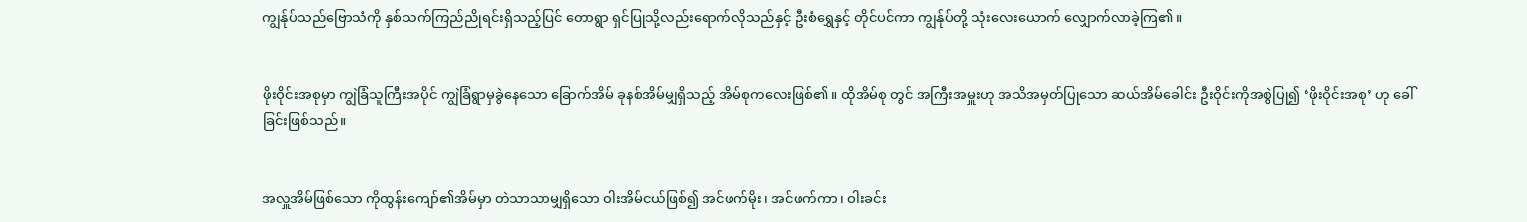ကျွန်ုပ်သည်ဗြောသံကို နှစ်သက်ကြည်ညိုရင်းရှိသည့်ပြင် တောရွာ ရှင်ပြုသို့လည်းရောက်လိုသည်နှင့် ဦးစံရွှေနှင့် တိုင်ပင်ကာ ကျွန်ုပ်တို့ သုံးလေးယောက် လျှောက်လာခဲ့ကြ၏။


ဖိုးဝိုင်းအစုမှာ ကျွဲခြံသူကြီးအပိုင် ကျွဲခြံရွာမှခွဲနေသော ခြောက်အိမ် ခုနစ်အိမ်မျှရှိသည့် အိမ်စုကလေးဖြစ်၏။ ထိုအိမ်စု တွင် အကြီးအမှူးဟု အသိအမှတ်ပြုသော ဆယ်အိမ်ခေါင်း ဦးဝိုင်းကိုအစွဲပြု၍ ‘ဖိုးဝိုင်းအစု’ ဟု ခေါ်ခြင်းဖြစ်သည်။


အလှူအိမ်ဖြစ်သော ကိုထွန်းကျော်၏အိမ်မှာ တဲသာသာမျှရှိသော ဝါးအိမ်ငယ်ဖြစ်၍ အင်ဖက်မိုး၊ အင်ဖက်ကာ၊ ဝါးခင်း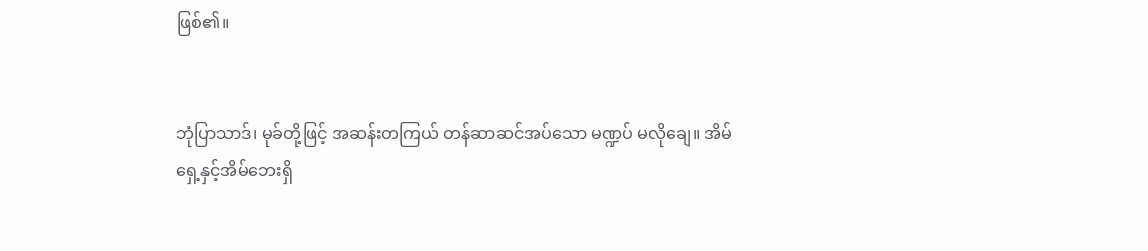ဖြစ်၏။


ဘုံပြာသာဒ်၊ မုခ်တို့ဖြင့် အဆန်းတကြယ် တန်ဆာဆင်အပ်သော မဏ္ဍပ် မလိုချေ။ အိမ်ရှေ့နှင့်အိမ်ဘေးရှိ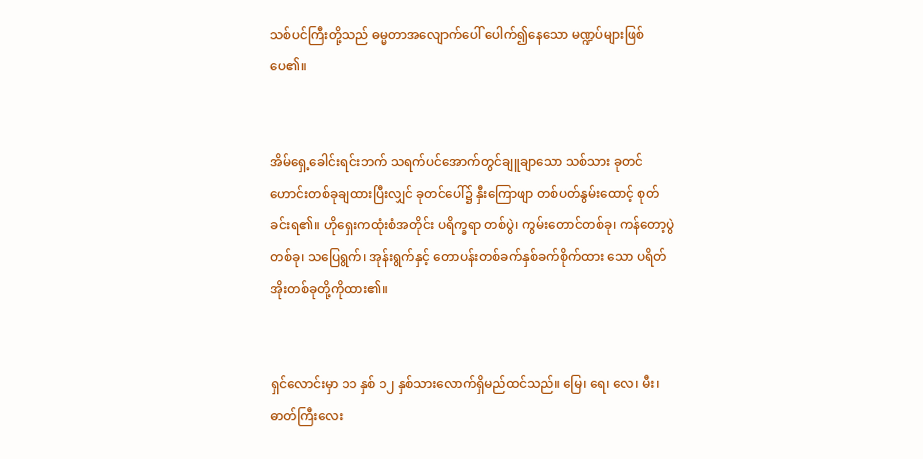သစ်ပင်ကြီးတို့သည် ဓမ္မတာအလျောက်ပေါ် ပေါက်၍နေသော မဏ္ဍပ်များဖြစ်ပေ၏။


အိမ်ရှေ့ခေါင်းရင်းဘက် သရက်ပင်အောက်တွင်ချူချာသော သစ်သား ခုတင်ဟောင်းတစ်ခုချထားပြီးလျှင် ခုတင်ပေါ်၌ နှီးကြောဖျာ တစ်ပတ်နွမ်းထောင့် စုတ်ခင်းရ၏။ ဟိုရှေးကထုံးစံအတိုင်း ပရိက္ခရာ တစ်ပွဲ၊ ကွမ်းတောင်တစ်ခု၊ ကန်တော့ပွဲတစ်ခု၊ သပြေရွက်၊ အုန်းရွက်နှင့် တောပန်းတစ်ခက်နှစ်ခက်စိုက်ထား သော ပရိတ်အိုးတစ်ခုတို့ကိုထား၏။


ရှင်လောင်းမှာ ၁၁ နှစ် ၁၂ နှစ်သားလောက်ရှိမည်ထင်သည်။ မြေ၊ ရေ၊ လေ၊ မီး၊ ဓာတ်ကြီးလေး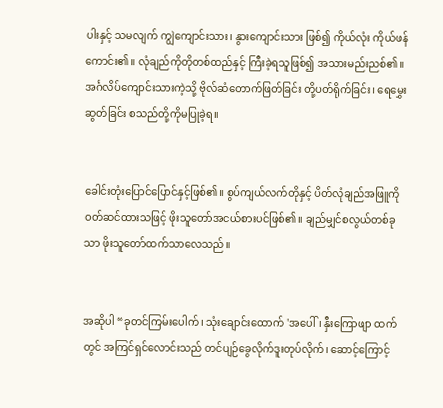ပါးနှင့် သမလျက် ကျွဲကျောင်းသား၊ နွားကျောင်းသား ဖြစ်၍ ကိုယ်လုံး ကိုယ်ဖန်ကောင်း၏။ လုံချည်ကိုတိုတစ်ထည်နှင့် ကြီးခဲ့ရသူဖြစ်၍ အသားမည်းညစ်၏။ အင်္ဂလိပ်ကျောင်းသားကဲ့သို့ ဗိုလ်ဆံတောက်ဖြတ်ခြင်း တို့ပတ်ရိုက်ခြင်း၊ ရေမွှေးဆွတ်ခြင်း စသည်တို့ကိုမပြုခဲ့ရ။


ခေါင်းတုံးပြောင်ပြောင်နှင့်ဖြစ်၏။ စွပ်ကျယ်လက်တိုနှင့် ပိတ်လုံချည်အဖြူကို ဝတ်ဆင်ထားသဖြင့် ဖိုးသူတော်အငယ်စားပင်ဖြစ်၏။ ချည်မျှင်စလွယ်တစ်ခုသာ ဖိုးသူတော်ထက်သာလေသည်။


အဆိုပါ “ခုတင်ကြမ်းပေါက်၊ သုံးချောင်းထောက် 'အပေါ်၊ နှီးကြောဖျာ ထက်တွင် အကြင်ရှင်လောင်းသည် တင်ပျဉ်ခွေလိုက်ဒူးတုပ်လိုက်၊ ဆောင့်ကြောင့်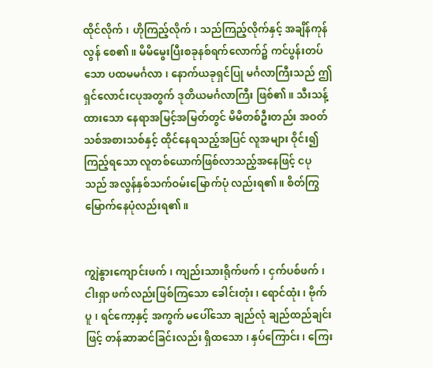ထိုင်လိုက်၊ ဟိုကြည့်လိုက်၊ သည်ကြည့်လိုက်နှင့် အချိန်ကုန်လွန် စေ၏။ မိမိမွေးပြီးစခုနစ်ရက်လောက်၌ ကင်ပွန်းတပ်သော ပထမမင်္ဂလာ၊ နောက်ယခုရှင်ပြု မင်္ဂလာကြီးသည် ဤရှင်လောင်းငပုအတွက် ဒုတိယမင်္ဂလာကြီး ဖြစ်၏။ သီးသန့်ထားသော နေရာအမြင့်အမြတ်တွင် မိမိတစ်ဦးတည်း အဝတ်သစ်အစားသစ်နှင့် ထိုင်နေရသည့်အပြင် လူအများ ဝိုင်း၍ကြည့်ရသော လူတစ်ယောက်ဖြစ်လာသည့်အနေဖြင့် ငပုသည် အလွန်နှစ်သက်ဝမ်းမြောက်ပုံ လည်းရ၏။ စိတ်ကြွမြောက်နေပုံလည်းရ၏။


ကျွဲနွားကျောင်းဖက်၊ ကျည်းသားရိုက်ဖက်၊ ငှက်ပစ်ဖက်၊ ငါးရှာ ဖက်လည်းဖြစ်ကြသော ခေါင်းတုံး၊ ရောင်ထုံး၊ ဗိုက်ပူ၊ ရင်ကော့နှင့် အကွက် မပေါ်သော ချည်လုံ ချည်ထည်ချင်းဖြင့် တန်ဆာဆင်ခြင်းလည်း ရှိထသော၊ နှပ်ကြောင်း၊ ကြေး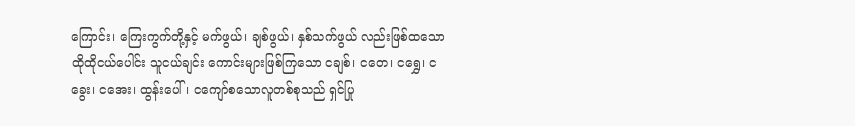ကြောင်း၊ ကြေးကွက်တို့နှင့် မက်ဖွယ်၊ ချစ်ဖွယ်၊ နှစ်သက်ဖွယ် လည်းဖြစ်ထသော ထိုထိုငယ်ပေါင်း သူငယ်ချင်း ကောင်းများဖြစ်ကြသော ငချစ်၊ ငတေ၊ ငရွှေ၊ ငခွေး၊ ငအေး၊ ထွန်းပေါ်၊ ငကျော်စသောလူတစ်စုသည် ရှင်ပြု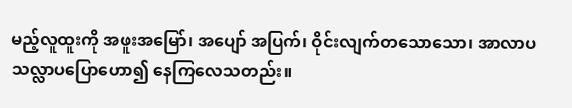မည့်လူထူးကို အဖူးအမြော်၊ အပျော် အပြက်၊ ဝိုင်းလျက်တသောသော၊ အာလာပ သလ္လာပပြောဟော၍ နေကြလေသတည်း။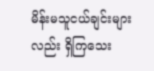မိန်းမသူငယ်ချင်းများလည်း ရှိကြသေး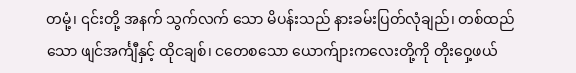တမုံ့၊ ၎င်းတို့ အနက် သွက်လက် သော မိပန်းသည် နားခမ်းပြတ်လုံချည်၊ တစ်ထည်သော ဖျင်အင်္ကျီနှင့် ထိုငချစ်၊ ငတေစသော ယောက်ျားကလေးတို့ကို တိုးဝှေ့ဖယ်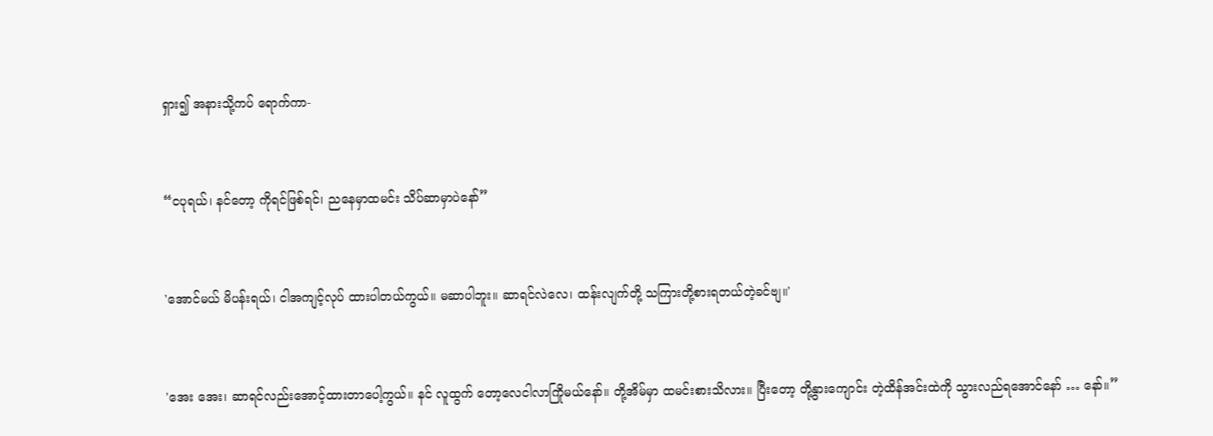ရှား၍ အနားသို့ကပ် ရောက်ကာ-


“ငပုရယ်၊ နင်တော့ ကိုရင်ဖြစ်ရင်၊ ညနေမှာထမင်း သိပ်ဆာမှာပဲနော်”


'အောင်မယ် မိပန်းရယ်၊ ငါအကျင့်လုပ် ထားပါတယ်ကွယ်။ မဆာပါဘူး။ ဆာရင်လဲလေ၊ ထန်းလျက်တို့ သကြားတို့စားရတယ်တဲ့ခင်ဗျ။'


'အေး အေး၊ ဆာရင်လည်းအောင့်ထားတာပေါ့ကွယ်။ နင် လူထွက် တော့လေငါလာကြိုမယ်နော်။ တို့အိမ်မှာ ထမင်းစားသိလား။ ပြီးတော့ တို့နွားကျောင်း တဲ့ထိန်အင်းထဲကို သွားလည်ရအောင်နော် … နော်။”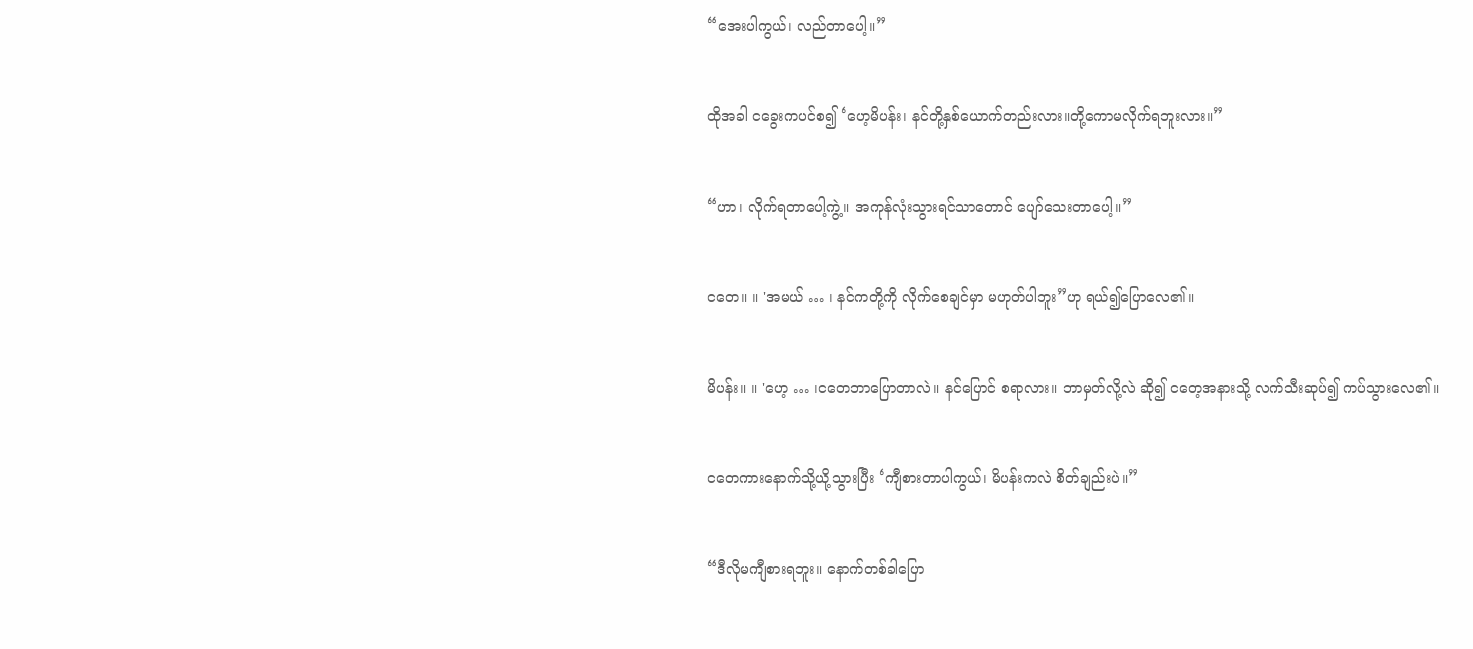“အေးပါကွယ်၊ လည်တာပေါ့။”


ထိုအခါ ငခွေးကပင်စ၍ ‘ဟေ့မိပန်း၊ နင်တို့နှစ်ယောက်တည်းလား။တို့ကောမလိုက်ရဘူးလား။”


“ဟာ၊ လိုက်ရတာပေါ့ကွဲ့။ အကုန်လုံးသွားရင်သာတောင် ပျော်သေးတာပေါ့။”


ငတေ။ ။ 'အမယ် … ၊ နင်ကတို့ကို လိုက်စေချင်မှာ မဟုတ်ပါဘူး”ဟု ရယ်၍ပြောလေ၏။


မိပန်း။ ။ 'ဟေ့ … ၊ငတေဘာပြောတာလဲ။ နင်ပြောင် စရာလား။ ဘာမှတ်လို့လဲ ဆို၍ ငတေ့အနားသို့ လက်သီးဆုပ်၍ ကပ်သွားလေ၏။


ငတေကားနောက်သို့ယို့သွားပြီး ‘ကျီစားတာပါကွယ်၊ မိပန်းကလဲ စိတ်ချည်းပဲ။”


“ဒီလိုမကျီစားရဘူး။ နောက်တစ်ခါပြော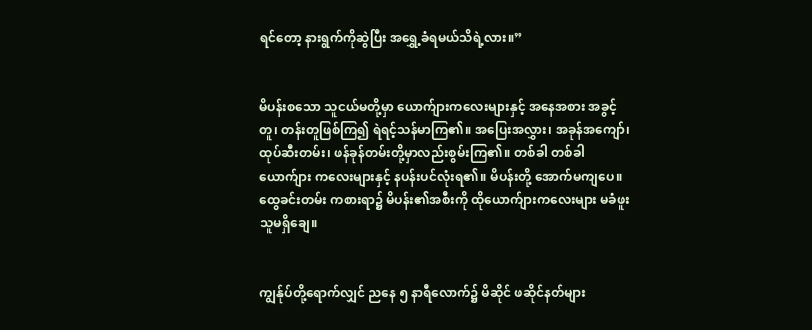ရင်တော့ နားရွက်ကိုဆွဲပြီး အရွှေ့ခံရမယ်သိရဲ့လား။”


မိပန်းစသော သူငယ်မတို့မှာ ယောက်ျားကလေးများနှင့် အနေအစား အခွင့်တူ၊ တန်းတူဖြစ်ကြ၍ ရဲရင့်သန်မာကြ၏။ အပြေးအလွှား၊ အခုန်အကျော်၊ ထုပ်ဆီးတမ်း၊ ဖန်ခုန်တမ်းတို့မှာလည်းစွမ်းကြ၏။ တစ်ခါ တစ်ခါ ယောက်ျား ကလေးများနှင့် နပန်းပင်လုံးရ၏။ မိပန်းတို့ အောက်မကျပေ။ ထွေခင်းတမ်း ကစားရာ၌ မိပန်း၏အစီးကို ထိုယောက်ျားကလေးများ မခံဖူးသူမရှိချေ။


ကျွန်ုပ်တို့ရောက်လျှင် ညနေ ၅ နာရီလောက်၌ မိဆိုင် ဖဆိုင်နတ်များ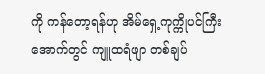ကို ကန်တော့ရန်ဟု အိမ်ရှေ့ကုက္ကိုပင်ကြီး အောက်တွင် ကျူထရံဖျာ တစ်ချပ်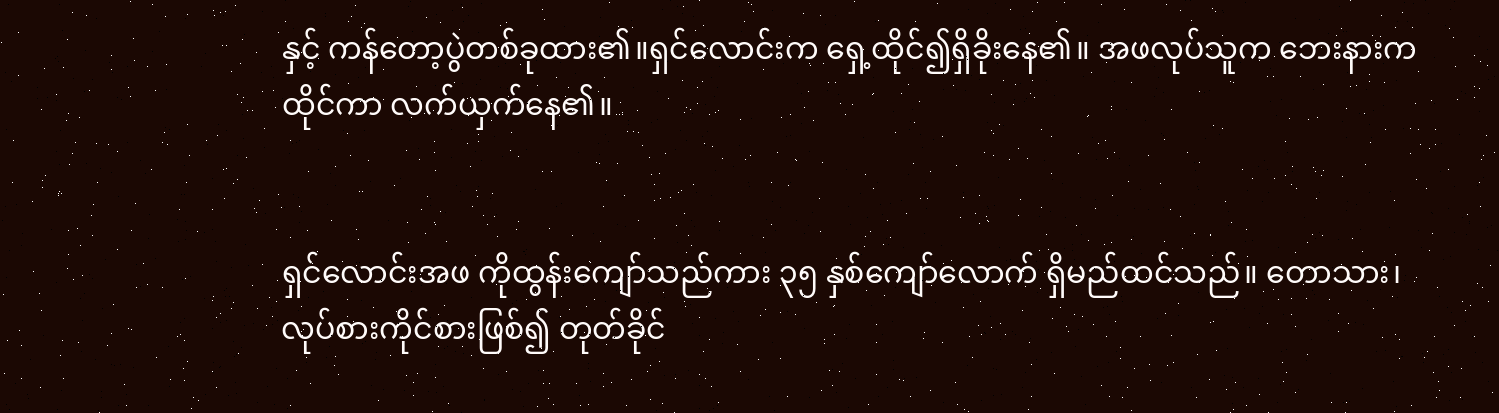နှင့် ကန်တော့ပွဲတစ်ခုထား၏။ရှင်လောင်းက ရှေ့ထိုင်၍ရှိခိုးနေ၏။ အဖလုပ်သူက ဘေးနားကထိုင်ကာ လက်ယှက်နေ၏။


ရှင်လောင်းအဖ ကိုထွန်းကျော်သည်ကား ၃၅ နှစ်ကျော်လောက် ရှိမည်ထင်သည်။ တောသား၊ လုပ်စားကိုင်စားဖြစ်၍ တုတ်ခိုင်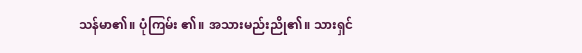သန်မာ၏။ ပုံကြမ်း ၏။ အသားမည်းညို၏။ သားရှင်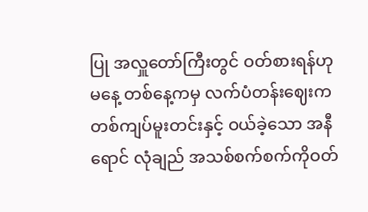ပြု အလှူတော်ကြီးတွင် ဝတ်စားရန်ဟု မနေ့ တစ်နေ့ကမှ လက်ပံတန်းဈေးက တစ်ကျပ်မူးတင်းနှင့် ဝယ်ခဲ့သော အနီရောင် လုံချည် အသစ်စက်စက်ကိုဝတ်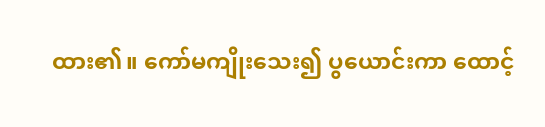ထား၏။ ကော်မကျိုးသေး၍ ပွယောင်းကာ ထောင့်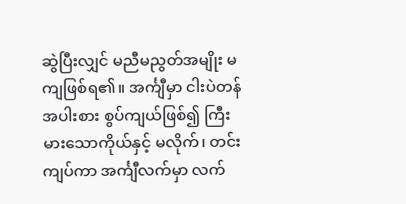ဆွဲပြီးလျှင် မညီမညွတ်အမျိုး မကျဖြစ်ရ၏။ အင်္ကျီမှာ ငါးပဲတန်အပါးစား စွပ်ကျယ်ဖြစ်၍ ကြီးမားသောကိုယ်နှင့် မလိုက်၊ တင်းကျပ်ကာ အင်္ကျီလက်မှာ လက်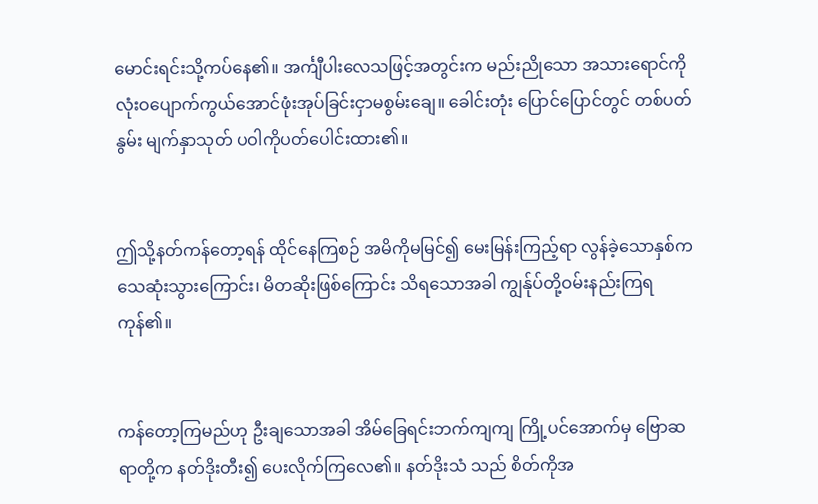မောင်းရင်းသို့ကပ်နေ၏။ အင်္ကျီပါးလေသဖြင့်အတွင်းက မည်းညိုသော အသားရောင်ကို လုံးဝပျောက်ကွယ်အောင်ဖုံးအုပ်ခြင်းငှာမစွမ်းချေ။ ခေါင်းတုံး ပြောင်ပြောင်တွင် တစ်ပတ်နွမ်း မျက်နှာသုတ် ပဝါကိုပတ်ပေါင်းထား၏။


ဤသို့နတ်ကန်တော့ရန် ထိုင်နေကြစဉ် အမိကိုမမြင်၍ မေးမြန်းကြည့်ရာ လွန်ခဲ့သောနှစ်က သေဆုံးသွားကြောင်း၊ မိတဆိုးဖြစ်ကြောင်း သိရသောအခါ ကျွန်ုပ်တို့ဝမ်းနည်းကြရကုန်၏။


ကန်တော့ကြမည်ဟု ဦးချသောအခါ အိမ်ခြေရင်းဘက်ကျကျ ကြို့ပင်အောက်မှ ဗြောဆရာတို့က နတ်ဒိုးတီး၍ ပေးလိုက်ကြလေ၏။ နတ်ဒိုးသံ သည် စိတ်ကိုအ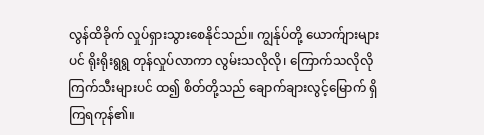လွန်ထိခိုက် လှုပ်ရှားသွားစေနိုင်သည်။ ကျွန်ုပ်တို့ ယောက်ျားများ ပင် ရိုးရိုးရွရွ တုန်လှုပ်လာကာ လွမ်းသလိုလို၊ ကြောက်သလိုလို ကြက်သီးများပင် ထ၍ စိတ်တို့သည် ချောက်ချားလွင့်မြောက် ရှိကြရကုန်၏။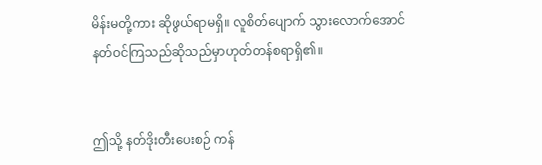မိန်းမတို့ကား ဆိုဖွယ်ရာမရှိ။ လူစိတ်ပျောက် သွားလောက်အောင်နတ်ဝင်ကြသည်ဆိုသည်မှာဟုတ်တန်စရာရှိ၏။


ဤသို့ နတ်ဒိုးတီးပေးစဉ် ကန်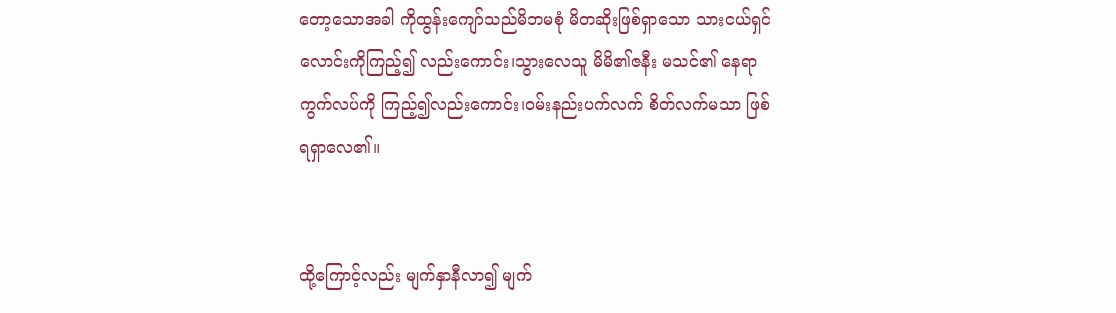တော့သောအခါ ကိုထွန်းကျော်သည်မိဘမစုံ မိတဆိုးဖြစ်ရှာသော သားငယ်ရှင်လောင်းကိုကြည့်၍ လည်းကောင်း၊သွားလေသူ မိမိ၏ဇနီး မသင်၏ နေရာကွက်လပ်ကို ကြည့်၍လည်းကောင်း၊ဝမ်းနည်းပက်လက် စိတ်လက်မသာ ဖြစ်ရရှာလေ၏။


ထို့ကြောင့်လည်း မျက်နှာနီလာ၍ မျက်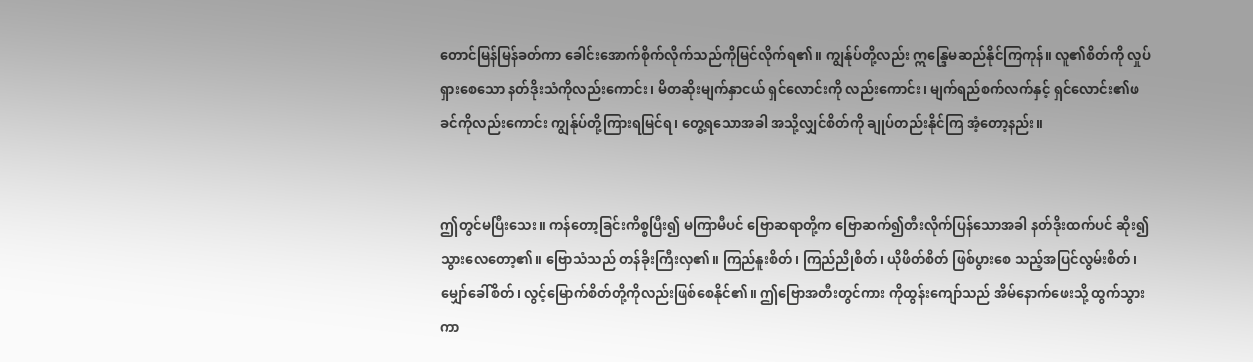တောင်မြန်မြန်ခတ်ကာ ခေါင်းအောက်စိုက်လိုက်သည်ကိုမြင်လိုက်ရ၏။ ကျွန်ုပ်တို့လည်း ဣန္ဒြေမဆည်နိုင်ကြကုန်။ လူ၏စိတ်ကို လှုပ်ရှားစေသော နတ်ဒိုးသံကိုလည်းကောင်း၊ မိတဆိုးမျက်နှာငယ် ရှင်လောင်းကို လည်းကောင်း၊ မျက်ရည်စက်လက်နှင့် ရှင်လောင်း၏ဖခင်ကိုလည်းကောင်း ကျွန်ုပ်တို့ကြားရမြင်ရ၊ တွေ့ရသောအခါ အသို့လျှင်စိတ်ကို ချုပ်တည်းနိုင်ကြ အံ့တော့နည်း။


ဤတွင်မပြီးသေး။ ကန်တော့ခြင်းကိစ္စပြီး၍ မကြာမီပင် ဗြောဆရာတို့က ဗြောဆက်၍တီးလိုက်ပြန်သောအခါ နတ်ဒိုးထက်ပင် ဆိုး၍သွားလေတော့၏။ ဗြောသံသည် တန်ခိုးကြီးလှ၏။ ကြည်နူးစိတ်၊ ကြည်ညိုစိတ်၊ ယိုဖိတ်စိတ် ဖြစ်ပွားစေ သည့်အပြင်လွမ်းစိတ်၊ မျှော်ခေါ်စိတ်၊ လွင့်မြောက်စိတ်တို့ကိုလည်းဖြစ်စေနိုင်၏။ ဤဗြောအတီးတွင်ကား ကိုထွန်းကျော်သည် အိမ်နောက်ဖေးသို့ ထွက်သွားကာ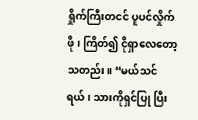ရှိုက်ကြီးတငင် ပူပင်လှိုက်ဖို၊ ကြိတ်၍ ငိုရှာလေတော့သတည်း။ “မယ်သင်ရယ်၊ သားကိုရှင်ပြု ပြီး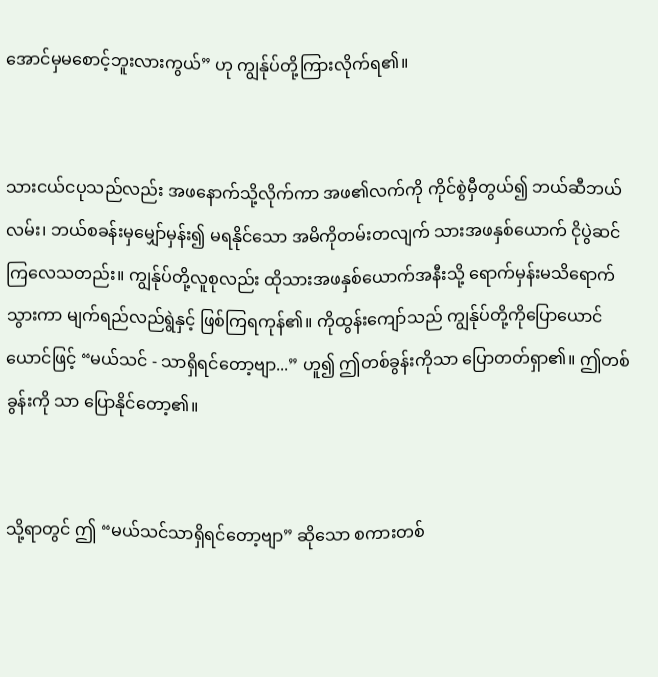အောင်မှမစောင့်ဘူးလားကွယ်” ဟု ကျွန်ုပ်တို့ကြားလိုက်ရ၏။


သားငယ်ငပုသည်လည်း အဖနောက်သို့လိုက်ကာ အဖ၏လက်ကို ကိုင်စွဲမှီတွယ်၍ ဘယ်ဆီဘယ်လမ်း၊ ဘယ်စခန်းမှမျှော်မှန်း၍ မရနိုင်သော အမိကိုတမ်းတလျက် သားအဖနှစ်ယောက် ငိုပွဲဆင်ကြလေသတည်း။ ကျွန်ုပ်တို့လူစုလည်း ထိုသားအဖနှစ်ယောက်အနီးသို့ ရောက်မှန်းမသိရောက်သွားကာ မျက်ရည်လည်ရွဲနှင့် ဖြစ်ကြရကုန်၏။ ကိုထွန်းကျော်သည် ကျွန်ုပ်တို့ကိုပြောယောင်ယောင်ဖြင့် “မယ်သင် - သာရှိရင်တော့ဗျာ...” ဟူ၍ ဤတစ်ခွန်းကိုသာ ပြောတတ်ရှာ၏။ ဤတစ်ခွန်းကို သာ ပြောနိုင်တော့၏။


သို့ရာတွင် ဤ “မယ်သင်သာရှိရင်တော့ဗျာ” ဆိုသော စကားတစ်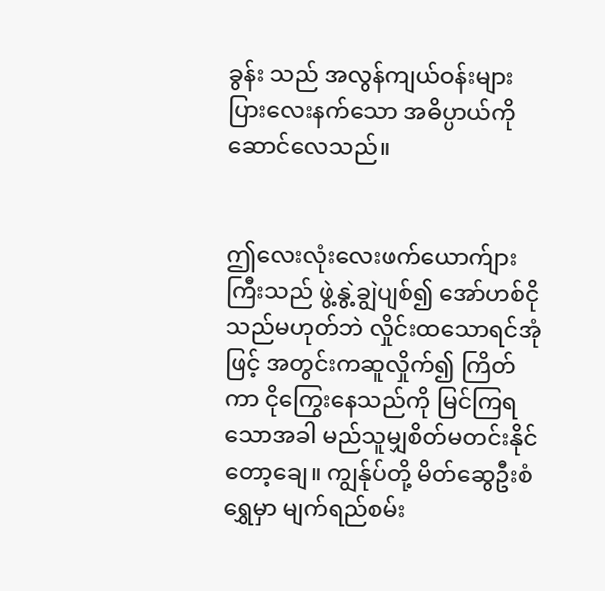ခွန်း သည် အလွန်ကျယ်ဝန်းများပြားလေးနက်သော အဓိပ္ပာယ်ကိုဆောင်လေသည်။


ဤလေးလုံးလေးဖက်ယောက်ျားကြီးသည် ဖွဲ့နွဲ့ချွဲပျစ်၍ အော်ဟစ်ငို သည်မဟုတ်ဘဲ လှိုင်းထသောရင်အုံဖြင့် အတွင်းကဆူလှိုက်၍ ကြိတ်ကာ ငိုကြွေးနေသည်ကို မြင်ကြရသောအခါ မည်သူမျှစိတ်မတင်းနိုင်တော့ချေ။ ကျွန်ုပ်တို့ မိတ်ဆွေဦးစံရွှေမှာ မျက်ရည်စမ်း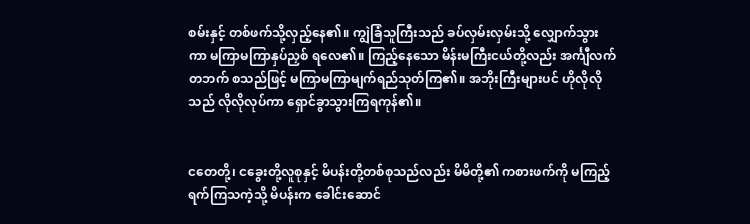စမ်းနှင့် တစ်ဖက်သို့လှည့်နေ၏။ ကျွဲခြံသူကြီးသည် ခပ်လှမ်းလှမ်းသို့ လျှောက်သွားကာ မကြာမကြာနှပ်ညှစ် ရလေ၏။ ကြည့်နေသော မိန်းမကြီးငယ်တို့လည်း အင်္ကျီလက်တဘက် စသည်ဖြင့် မကြာမကြာမျက်ရည်သုတ်ကြ၏။ အဘိုးကြီးများပင် ဟိုလိုလိုသည် လိုလိုလုပ်ကာ ရှောင်ခွာသွားကြရကုန်၏။


ငတေတို့၊ ငခွေးတို့လူစုနှင့် မိပန်းတို့တစ်စုသည်လည်း မိမိတို့၏ ကစားဖက်ကို မကြည့်ရက်ကြသကဲ့သို့ မိပန်းက ခေါင်းဆောင်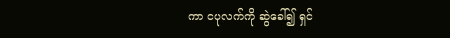ကာ ငပုလက်ကို ဆွဲခေါ်၍ ရှင်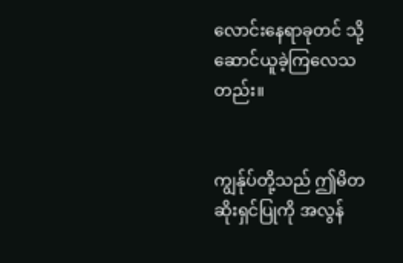လောင်းနေရာခုတင် သို့ဆောင်ယူခဲ့ကြလေသတည်း။


ကျွန်ုပ်တို့သည် ဤမိတဆိုးရှင်ပြုကို အလွန်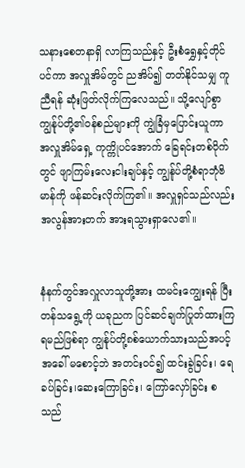သနားစေတနာရှိ လာကြသည်နှင့် ဦးစံရွှေနှင့်တိုင်ပင်ကာ အလှူအိမ်တွင် ညအိပ်၍ တတ်နိုင်သမျှ ကူညီရန် ဆုံးဖြတ်လိုက်ကြလေသည်။ သို့လျော်စွာ ကျွန်ုပ်တို့၏ဝန်စည်များကို ကျွဲခြံမှပြောင်းယူကာ အလှူအိမ်ရှေ့ ကုက္ကိုပင်အောက် ခြေရင်းတစ်ဝိုက်တွင် ဖျာကြမ်းလေးငါးချပ်နှင့် ကျွန်ုပ်တို့စံရာဘုံဗိမာန်ကို ဖန်ဆင်းလိုက်ကြ၏။ အလှူရှင်သည်လည်း အလွန်အားတက် အားရသွားရှာလေ၏။


နံနက်တွင်အလှူလာသူတို့အား ထမင်းကျွေးရန် ပြီးတန်သရွေ့ကို ယခုညက ပြင်ဆင်ချက်ပြုတ်ထားကြရမည်ဖြစ်ရာ ကျွန်ုပ်တို့၈စ်ယောက်သားသည်အပင့်အခေါ် မစောင့်ဘဲ အတင်းဝင်၍ ထင်းခွဲခြင်း၊ ရေခပ်ခြင်း၊ဆေးကြောခြင်း၊ ကြော်လှော်ခြင်း စသည်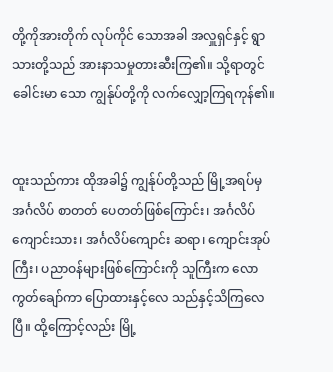တို့ကိုအားတိုက် လုပ်ကိုင် သောအခါ အလှူရှင်နှင့် ရွာသားတို့သည် အားနာသမှုတားဆီးကြ၏။ သို့ရာတွင် ခေါင်းမာ သော ကျွန်ုပ်တို့ကို လက်လျှော့ကြရကုန်၏။


ထူးသည်ကား ထိုအခါ၌ ကျွန်ုပ်တို့သည် မြို့အရပ်မှ အင်္ဂလိပ် စာတတ် ပေတတ်ဖြစ်ကြောင်း၊ အင်္ဂလိပ်ကျောင်းသား၊ အင်္ဂလိပ်ကျောင်း ဆရာ၊ ကျောင်းအုပ်ကြီး၊ ပညာဝန်များဖြစ်ကြောင်းကို သူကြီးက လောကွတ်ချော်ကာ ပြောထားနှင့်လေ သည်နှင့်သိကြလေပြီ။ ထို့ကြောင့်လည်း မြို့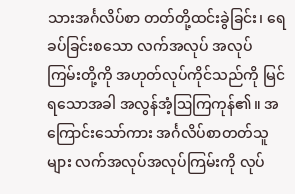သားအင်္ဂလိပ်စာ တတ်တို့ထင်းခွဲခြင်း၊ ရေခပ်ခြင်းစသော လက်အလုပ် အလုပ်ကြမ်းတို့ကို အဟုတ်လုပ်ကိုင်သည်ကို မြင်ရသောအခါ အလွန်အံ့ဩကြကုန်၏။ အကြောင်းသော်ကား အင်္ဂလိပ်စာတတ်သူများ လက်အလုပ်အလုပ်ကြမ်းကို လုပ်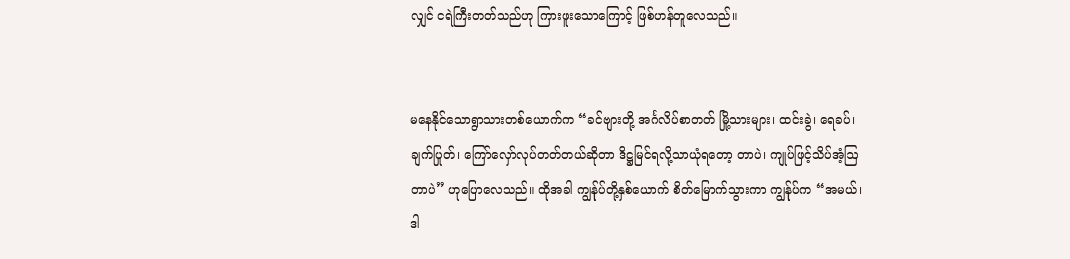လျှင် ငရဲကြီးတတ်သည်ဟု ကြားဖူးသောကြောင့် ဖြစ်ဟန်တူလေသည်။


မနေနိုင်သောရွာသားတစ်ယောက်က “ခင်ဗျားတို့ အင်္ဂလိပ်စာတတ် မြို့သားများ၊ ထင်းခွဲ၊ ရေခပ်၊ ချက်ပြုတ်၊ ကြော်လှော်လုပ်တတ်တယ်ဆိုတာ ဒိဋ္ဌမြင်ရလို့သာယုံရတော့ တာပဲ၊ ကျုပ်ဖြင့်သိပ်အံ့ဩတာပဲ” ဟုပြောလေသည်။ ထိုအခါ ကျွန်ုပ်တို့နှစ်ယောက် စိတ်မြောက်သွားကာ ကျွန်ုပ်က “အမယ်၊ ဒါ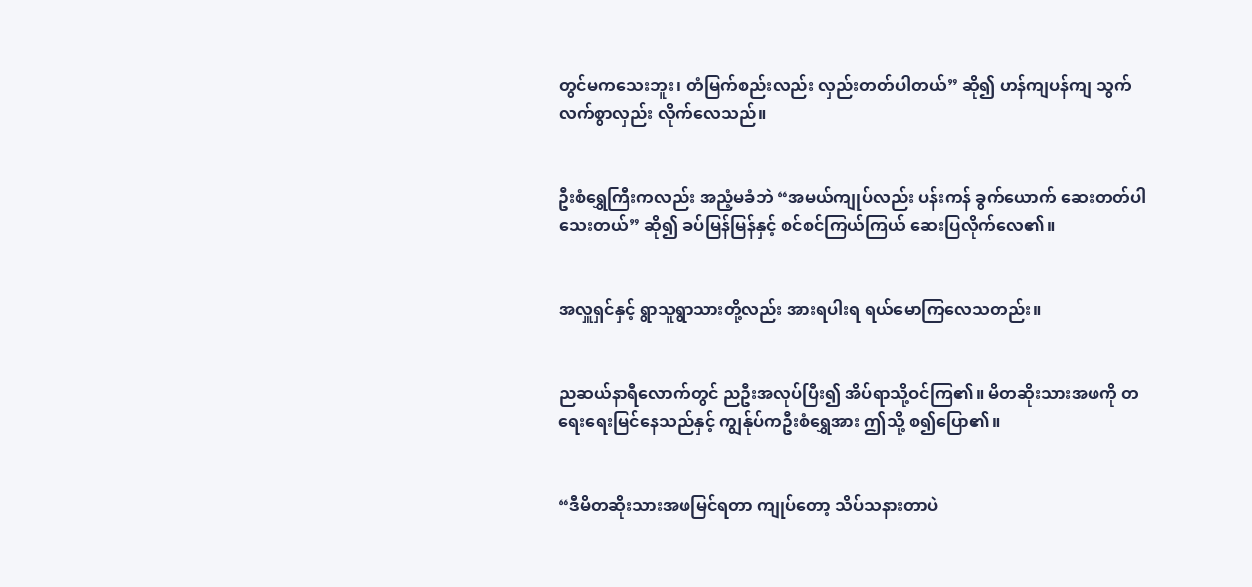တွင်မကသေးဘူး၊ တံမြက်စည်းလည်း လှည်းတတ်ပါတယ်” ဆို၍ ဟန်ကျပန်ကျ သွက်လက်စွာလှည်း လိုက်လေသည်။


ဦးစံရွှေကြီးကလည်း အညံ့မခံဘဲ “အမယ်ကျုပ်လည်း ပန်းကန် ခွက်ယောက် ဆေးတတ်ပါသေးတယ်” ဆို၍ ခပ်မြန်မြန်နှင့် စင်စင်ကြယ်ကြယ် ဆေးပြလိုက်လေ၏။


အလှူရှင်နှင့် ရွာသူရွာသားတို့လည်း အားရပါးရ ရယ်မောကြလေသတည်း။


ညဆယ်နာရီလောက်တွင် ညဦးအလုပ်ပြီး၍ အိပ်ရာသို့ဝင်ကြ၏။ မိတဆိုးသားအဖကို တရေးရေးမြင်နေသည်နှင့် ကျွန်ုပ်ကဦးစံရွှေအား ဤသို့ စ၍ပြော၏။


“ဒီမိတဆိုးသားအဖမြင်ရတာ ကျုပ်တော့ သိပ်သနားတာပဲ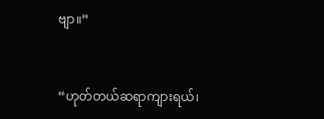ဗျာ။”


“ဟုတ်တယ်ဆရာကျားရယ်၊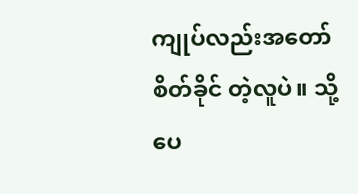ကျုပ်လည်းအတော်စိတ်ခိုင် တဲ့လူပဲ။ သို့ပေ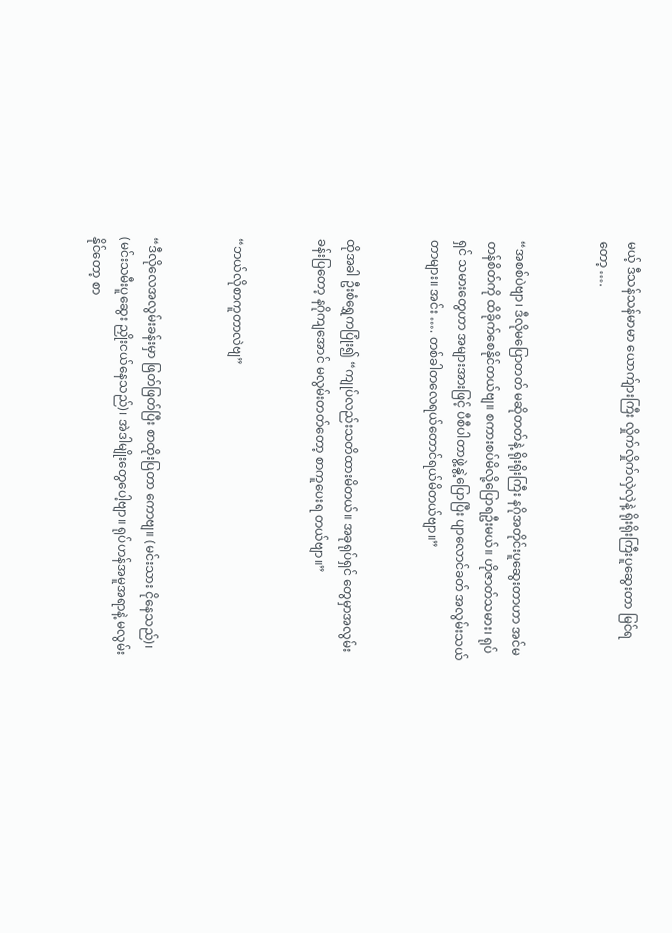မယ့် ဒီသန်သန်မာမာ ယောက်ျားကြီး လှိုက်လှိုက်လှဲလှဲနဲ့ ရိုးရိုးကြီးပူဆွေးတာ မြင်ရ တော့ ….


“အစစ်ပဲဗျာ၊ ဒီလိုမပြောတတ် မဆိုတတ်နဲ့ ရိုးရိုးကြီး နဂိုအတိုင်းပူဆွေးတာဟာ အင်မတန်စိတ်ကို ထိခိုက်စေနိုင်တယ်ဗျ။ စကားစပ်မိလို့ပြောရဦးမယ်။ ဟိုဇာတ်သမား၊ ရုပ်ရှင် သမားတွေဟာ အများအားဖြင့် ပီစီပါတာဖွဲ့နွဲ့ပြောပြီး ပျာလောင်ခတ် အလွမ်းသယ်တာများ။ အင်း …. တစ်ခါတလေရယ်တောင်ရယ်မိတယ်ဗျာ။”


ထိုအခါ ဦးစံရွှေကပြုံး၍ “ကျုပ်လည်းသတိထားမိတယ်။ အခုရုပ်ရှင် တွေမှာအလွမ်းခန်းပြတော့ နဂိုကျအောင် မလွမ်းတတ်တော့ စာကူပေးရ တယ်ဗျာ။”


“ဘယ်လိုစာကူတာလဲဗျ”


“ဒီလိုလေအလွမ်းခန်းမှာ ဖြတ်ဖြတ်ပြီး စာထိုးပြတာ ကောဗျ။ (မင်းသား ငိုနေသည်)၊ (မင်းသမီးပူဆွေး ညှိုးငယ်နေသည်)၊ အဲဒါမျိုးတွေပေါ့ဗျာ။ ရုပ်ဟန်အမူအရာနဲ့ မလွမ်းနိုင်တော့ စာ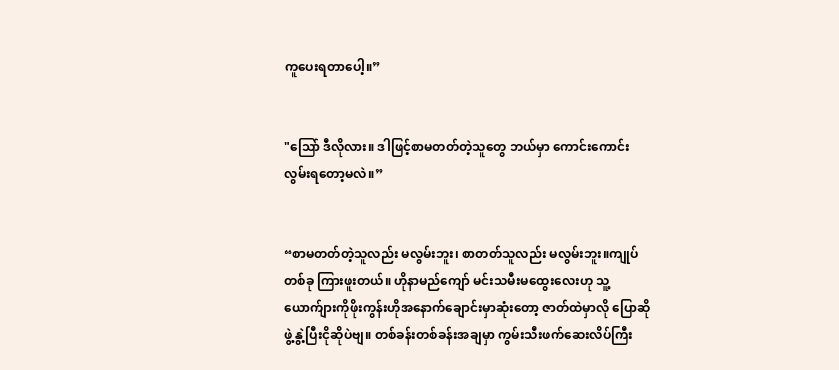ကူပေးရတာပေါ့။”


"ဩော် ဒီလိုလား။ ဒါဖြင့်စာမတတ်တဲ့သူတွေ ဘယ်မှာ ကောင်းကောင်း လွမ်းရတော့မလဲ။”


“စာမတတ်တဲ့သူလည်း မလွမ်းဘူး၊ စာတတ်သူလည်း မလွမ်းဘူး။ကျုပ်တစ်ခု ကြားဖူးတယ်။ ဟိုနာမည်ကျော် မင်းသမီးမထွေးလေးဟု သူ့ယောက်ျားကိုဖိုးကွန်းဟိုအနောက်ချောင်းမှာဆုံးတော့ ဇာတ်ထဲမှာလို ပြောဆိုဖွဲ့နွဲ့ပြီးငိုဆိုပဲဗျ။ တစ်ခန်းတစ်ခန်းအချမှာ ကွမ်းသီးဖက်ဆေးလိပ်ကြီး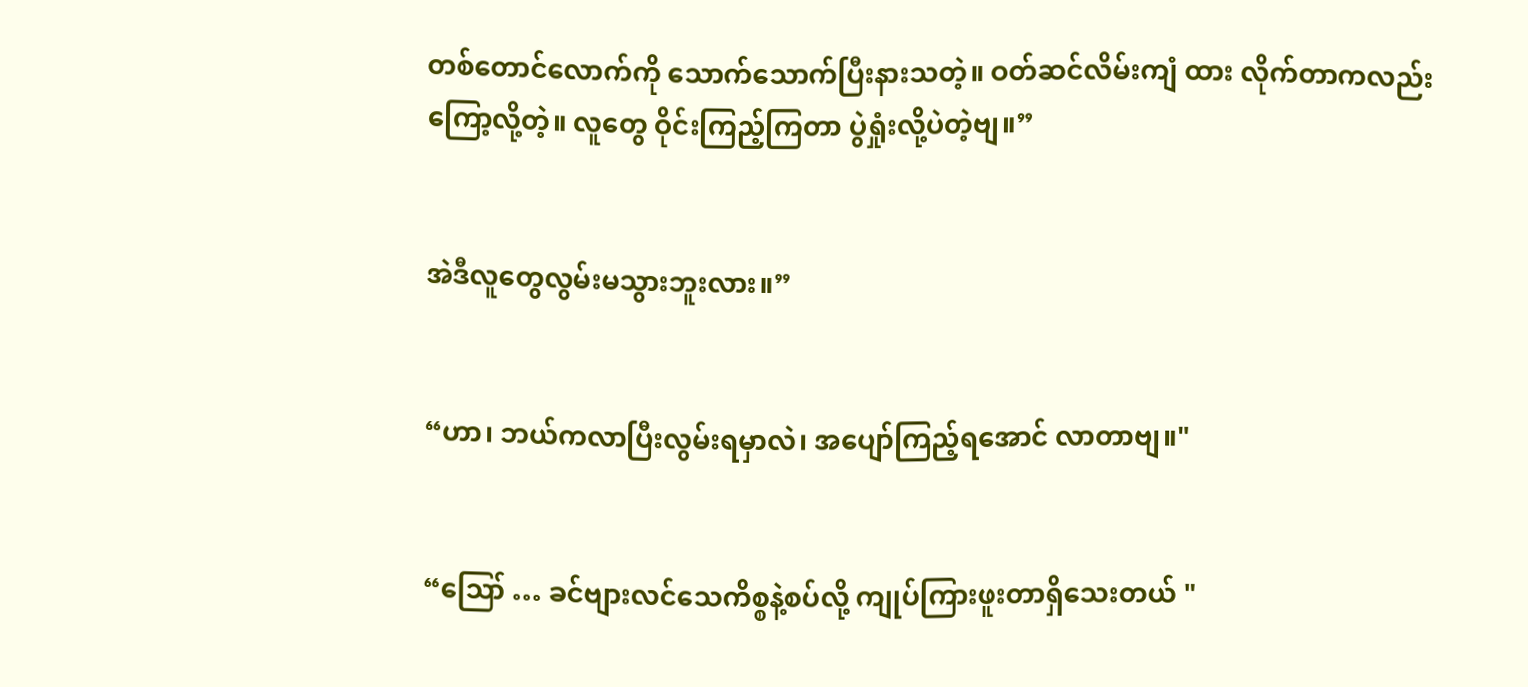တစ်တောင်လောက်ကို သောက်သောက်ပြီးနားသတဲ့။ ဝတ်ဆင်လိမ်းကျံ ထား လိုက်တာကလည်းကြော့လို့တဲ့။ လူတွေ ဝိုင်းကြည့်ကြတာ ပွဲရှုံးလို့ပဲတဲ့ဗျ။”


အဲဒီလူတွေလွမ်းမသွားဘူးလား။”


“ဟာ၊ ဘယ်ကလာပြီးလွမ်းရမှာလဲ၊ အပျော်ကြည့်ရအောင် လာတာဗျ။"


“ဪ … ခင်ဗျားလင်သေကိစ္စနဲ့စပ်လို့ ကျုပ်ကြားဖူးတာရှိသေးတယ် "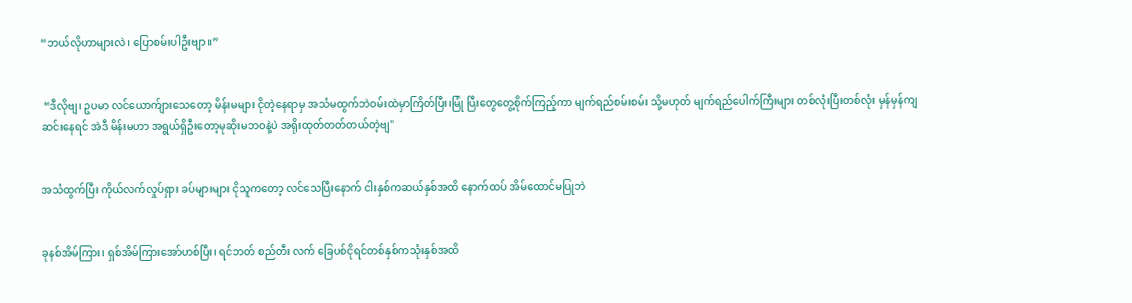“ဘယ်လိုဟာများလဲ၊ ပြောစမ်းပါဦးဗျာ။”


 “ဒီလိုဗျ၊ ဥပမာ လင်ယောက်ျားသေတော့ မိန်းမများ ငိုတဲ့နေရာမှ အသံမထွက်ဘဲဝမ်းထဲမှာကြိတ်ပြီး၊မြုံ ပြီးတွေတွေ့စိုက်ကြည့်ကာ မျက်ရည်စမ်းစမ်း သို့မဟုတ် မျက်ရည်ပေါက်ကြီးများ တစ်လုံးပြီးတစ်လုံး မှန်မှန်ကျဆင်းနေရင် အဲဒီ မိန်းမဟာ အရွယ်ရှိဦးတော့မုဆိုးမဘဝနဲ့ပဲ အရိုးထုတ်တတ်တယ်တဲ့ဗျ"


အသံထွက်ပြီး ကိုယ်လက်လှုပ်ရှား ခပ်များများ ငိုသူကတော့ လင်သေပြီးနောက် ငါးနှစ်ကဆယ်နှစ်အထိ နောက်ထပ် အိမ်ထောင်မပြုဘဲ


ခုနစ်အိမ်ကြား၊ ရှစ်အိမ်ကြားအော်ဟစ်ပြီး၊ ရင်ဘတ် စည်တီး လက် ခြေပစ်ငိုရင်တစ်နှစ်ကသုံးနှစ်အထိ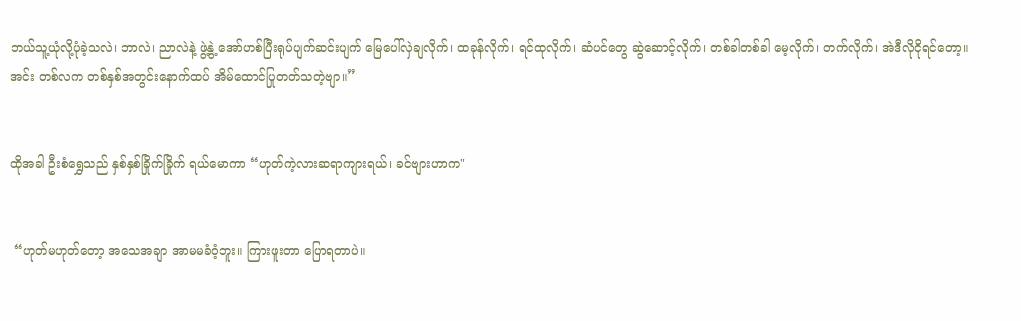ဘယ်သူ့ယုံလို့ပုံခဲ့သလဲ၊ ဘာလဲ၊ ညာလဲနဲ့ ဖွဲ့နွဲ့ အော်ဟစ်ပြီးရုပ်ပျက်ဆင်းပျက် မြေပေါ်လှဲချလိုက်၊ ထခုန်လိုက်၊ ရင်ထုလိုက်၊ ဆံပင်တွေ ဆွဲဆောင့်လိုက်၊ တစ်ခါတစ်ခါ မေ့လိုက်၊ တက်လိုက်၊ အဲဒီလိုငိုရင်တော့။ အင်း တစ်လက တစ်နှစ်အတွင်းနောက်ထပ် အိမ်ထောင်ပြုတတ်သတဲ့ဗျာ။”


ထိုအခါ ဦးစံရွှေသည် နှစ်နှစ်ခြိုက်ခြိုက် ရယ်မောကာ “ဟုတ်ကဲ့လားဆရာကျားရယ်၊ ခင်ဗျားဟာက"


 “ဟုတ်မဟုတ်တော့ အသေအချာ အာမမခံဝံ့ဘူး။ ကြားဖူးတာ ပြောရတာပဲ။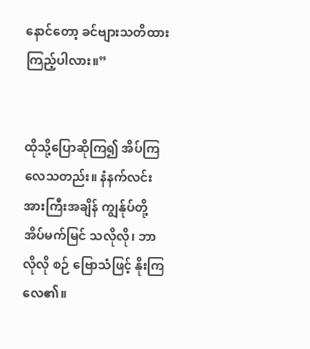နောင်တော့ ခင်ဗျားသတိထားကြည့်ပါလား။”


ထိုသို့ပြောဆိုကြ၍ အိပ်ကြလေသတည်း။ နံနက်လင်းအားကြီးအချိန် ကျွန်ုပ်တို့အိပ်မက်မြင် သလိုလို၊ ဘာလိုလို စဉ် ဗြောသံဖြင့် နိုးကြလေ၏။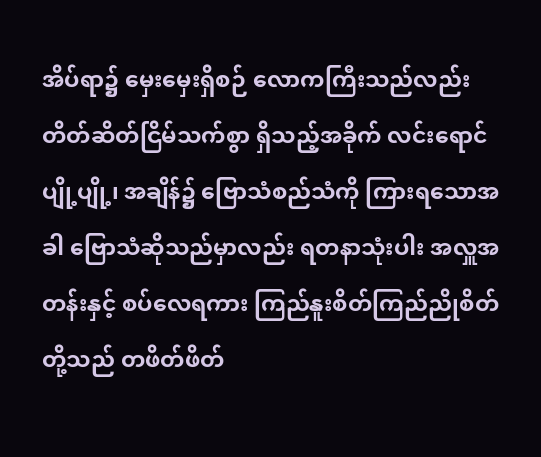အိပ်ရာ၌ မှေးမှေးရှိစဉ် လောကကြီးသည်လည်း တိတ်ဆိတ်ငြိမ်သက်စွာ ရှိသည့်အခိုက် လင်းရောင်ပျို့ပျို့၊ အချိန်၌ ဗြောသံစည်သံကို ကြားရသောအခါ ဗြောသံဆိုသည်မှာလည်း ရတနာသုံးပါး အလှူအတန်းနှင့် စပ်လေရကား ကြည်နူးစိတ်ကြည်ညိုစိတ်တို့သည် တဖိတ်ဖိတ်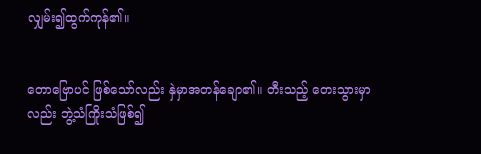လျှမ်း၍ထွက်ကုန်၏။


တောဗြောပင် ဖြစ်သော်လည်း နှဲမှာအတန်ချော၏။ တီးသည့် တေးသွားမှာလည်း ဘွဲ့သံကြိုးသံဖြစ်၍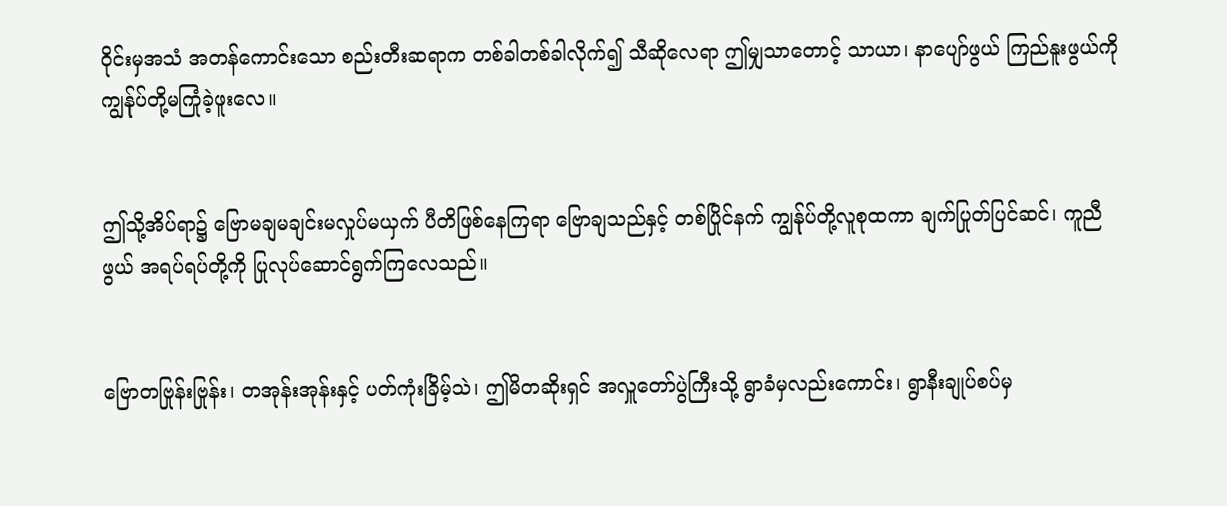ဝိုင်းမှအသံ အတန်ကောင်းသော စည်းတီးဆရာက တစ်ခါတစ်ခါလိုက်၍ သီဆိုလေရာ ဤမျှသာတောင့် သာယာ၊ နာပျော်ဖွယ် ကြည်နူးဖွယ်ကို ကျွန်ုပ်တို့မကြုံခဲ့ဖူးလေ။


ဤသို့အိပ်ရာ၌ ဗြောမချမချင်းမလှုပ်မယှက် ပီတိဖြစ်နေကြရာ ဗြောချသည်နှင့် တစ်ပြိုင်နက် ကျွန်ုပ်တို့လူစုထကာ ချက်ပြုတ်ပြင်ဆင်၊ ကူညီဖွယ် အရပ်ရပ်တို့ကို ပြုလုပ်ဆောင်ရွက်ကြလေသည်။


ဗြောတဗြုန်းဗြုန်း၊ တအုန်းအုန်းနှင့် ပတ်ကုံးခြိမ့်သဲ၊ ဤမိတဆိုးရှင် အလှူတော်ပွဲကြီးသို့ ရွာခံမှလည်းကောင်း၊ ရွာနီးချုပ်စပ်မှ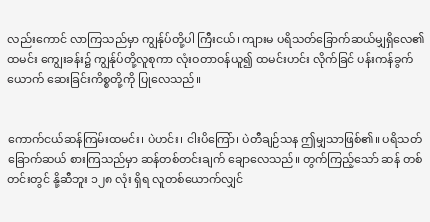လည်းကောင် လာကြသည်မှာ ကျွန်ုပ်တို့ပါ ကြီးငယ်၊ ကျားမ ပရိသတ်ခြောက်ဆယ်မျှရှိလေ၏ ထမင်း ကျွေးခန်း၌ ကျွန်ုပ်တို့လူစုကာ လုံးဝတာဝန်ယူ၍ ထမင်းဟင်း လိုက်ခြင် ပန်းကန်ခွက်ယောက် ဆေးခြင်းကိစ္စတို့ကို ပြုလေသည်။


ကောက်ငယ်ဆန်ကြမ်းထမင်း၊ ပဲဟင်း၊ ငါးပိကြော်၊ ပဲတီချဉ်သန ဤမျှသာဖြစ်၏။ ပရိသတ်ခြောက်ဆယ် စားကြသည်မှာ ဆန်တစ်တင်းချက် ချောလေသည်။ တွက်ကြည့်သော် ဆန် တစ်တင်းတွင် နို့ဆီဘူး ၁၂၈ လုံး ရှိရ လူတစ်ယောက်လျှင်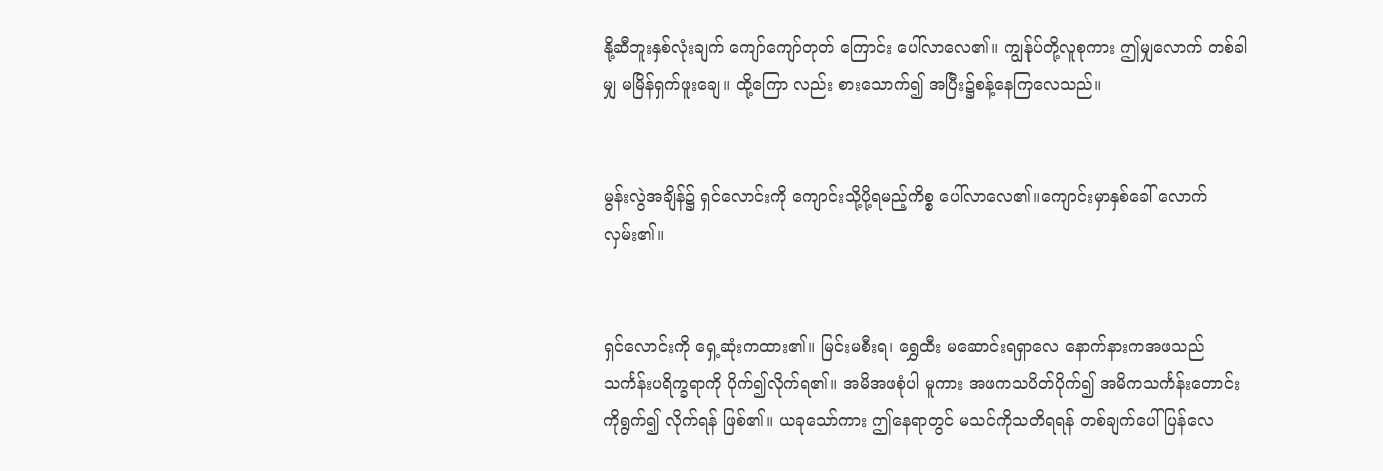နို့ဆီဘူးနှစ်လုံးချက် ကျော်ကျော်တုတ် ကြောင်း ပေါ်လာလေ၏။ ကျွန်ုပ်တို့လူစုကား ဤမျှလောက် တစ်ခါမျှ မမြိန်ရှက်ဖူးချေ။ ထို့ကြော လည်း စားသောက်၍ အပြီး၌စန့်နေကြလေသည်။


မွန်းလွဲအချိန်၌ ရှင်လောင်းကို ကျောင်းသို့ပို့ရမည့်ကိစ္စ ပေါ်လာလေ၏။ကျောင်းမှာနှစ်ခေါ် လောက်လှမ်း၏။


ရှင်လောင်းကို ရှေ့ဆုံးကထား၏။ မြင်းမစီးရ၊ ရွှေထီး မဆောင်းရရှာလေ နောက်နားကအဖသည် သင်္ကန်းပရိက္ခရာကို ပိုက်၍လိုက်ရ၏။ အမိအဖစုံပါ မူကား အဖကသပိတ်ပိုက်၍ အမိကသင်္ကန်းတောင်းကိုရွက်၍ လိုက်ရန် ဖြစ်၏။ ယခုသော်ကား ဤနေရာတွင် မသင်ကိုသတိရရန် တစ်ချက်ပေါ်ပြန်လေ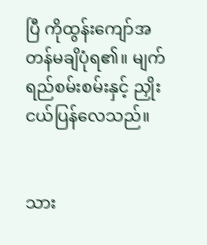ပြီ ကိုထွန်းကျော်အတန်မချိပုံရ၏။ မျက်ရည်စမ်းစမ်းနှင့် ညှိုးငယ်ပြန်လေသည်။


သား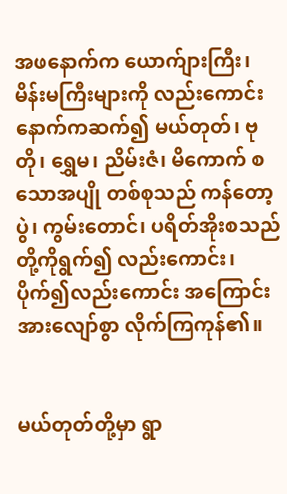အဖနောက်က ယောက်ျားကြီး၊ မိန်းမကြီးများကို လည်းကောင်း နောက်ကဆက်၍ မယ်တုတ်၊ ဗုတို၊ ရွှေမ၊ ညိမ်းဇံ၊ မိကောက် စသောအပျို တစ်စုသည် ကန်တော့ပွဲ၊ ကွမ်းတောင်၊ ပရိတ်အိုးစသည်တို့ကိုရွက်၍ လည်းကောင်း၊ ပိုက်၍လည်းကောင်း အကြောင်းအားလျော်စွာ လိုက်ကြကုန်၏။


မယ်တုတ်တို့မှာ ရွာ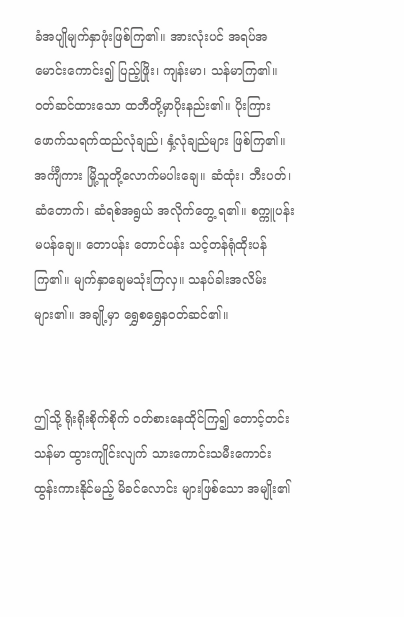ခံအပျိုမျက်နှာဖုံးဖြစ်ကြ၏။ အားလုံးပင် အရပ်အမောင်းကောင်း၍ ပြည့်ဖြိုး၊ ကျန်းမာ၊ သန်မာကြ၏။ ဝတ်ဆင်ထားသော ထဘီတို့မှာပိုးနည်း၏။ ပိုးကြားဖောက်သရက်ထည်လုံချည်၊ နှံ့လုံချည်များ ဖြစ်ကြ၏။ အင်္ကျီကား မြို့သူတို့လောက်မပါးချေ။ ဆံထုံး၊ ဘီးပတ်၊ ဆံတောက်၊ ဆံရစ်အရွယ် အလိုက်တွေ့ ရ၏။ စက္ကူပန်း မပန်ချေ။ တောပန်း တောင်ပန်း သင့်တန်ရုံထိုးပန်ကြ၏။ မျက်နှာချေမသုံးကြလှ။ သနပ်ခါးအလိမ်းများ၏။ အချို့မှာ ရွှေစရွှေနဝတ်ဆင်၏။


ဤသို့ ရိုးရိုးစိုက်စိုက် ဝတ်စားနေထိုင်ကြ၍ တောင့်တင်း သန်မာ ထွားကျိုင်းလျက် သားကောင်းသမီးကောင်း ထွန်းကားနိုင်မည့် မိခင်လောင်း များဖြစ်သော အမျိုး၏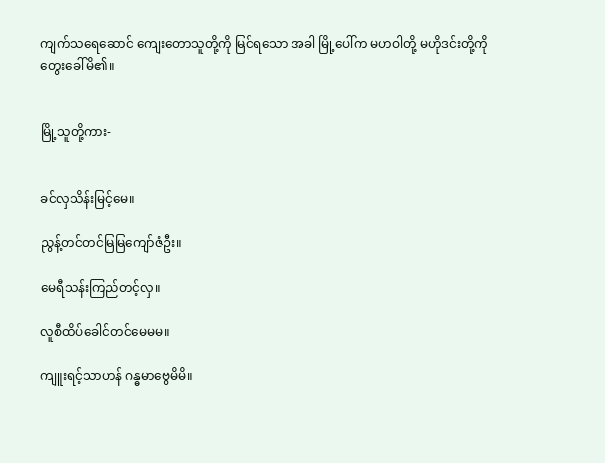ကျက်သရေဆောင် ကျေးတောသူတို့ကို မြင်ရသော အခါ မြို့ပေါ်က မဟဝါတို့ မဟိုဒင်းတို့ကို တွေးခေါ်မိ၏။


မြို့သူတို့ကား-


ခင်လှသိန်းမြင့်မေ။

ညွန့်တင်တင်မြမြကျော်ဇံဦး။

မေရီသန်းကြည်တင့်လှ။

လူစီထိပ်ခေါင်တင်မေမမ။

ကျူးရင့်သာဟန် ဂန္ဓမာဗွေမိမိ။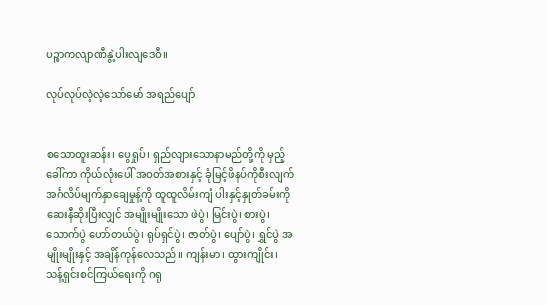ပဉ္စာကလျာဏီနွဲ့ပါးလျဒေဝီ။

လုပ်လုပ်လဲ့လဲ့သော်မော် အရည်ပျော်


စသောထူးဆန်း၊ ပွေရှုပ်၊ ရှည်လျားသောနာမည်တို့ကို မှည့်ခေါ်ကာ ကိုယ်လုံးပေါ် အဝတ်အစားနှင့် ခုံမြင့်ဖိနပ်ကိုစီးလျက် အင်္ဂလိပ်မျက်နှာချေမှုန့်ကို ထူထူလိမ်းကျံ ပါးနှင့်နှုတ်ခမ်းကို ဆေးနီဆိုးပြီးလျှင် အမျိုးမျိုးသော ဖဲပွဲ၊ မြင်းပွဲ၊ စားပွဲ၊ သောက်ပွဲ ဟော်တယ်ပွဲ၊ ရုပ်ရှင်ပွဲ၊ ဇာတ်ပွဲ၊ ပျော်ပွဲ၊ ရွှင်ပွဲ အမျိုးမျိုးနှင့် အချိန်ကုန်လေသည်။ ကျန်းမာ၊ ထွားကျိုင်း၊ သန့်ရှင်းစင်ကြယ်ရေးကို ဂရု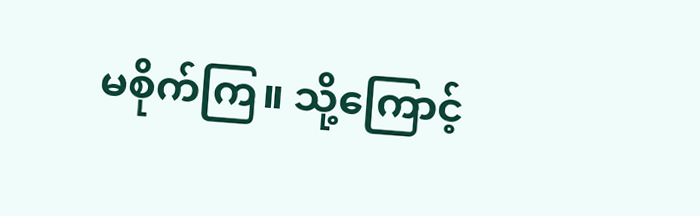မစိုက်ကြ။ သို့ကြောင့်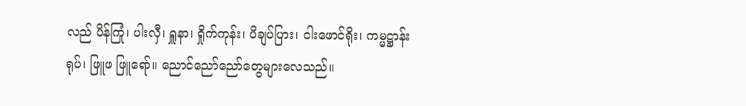လည် ပိန်ကြုံ၊ ပါးလှီ၊ ရှူနာ၊ ရှိုက်ကုန်း၊ ပိချပ်ပြား၊ ငါးဖောင်ရိုး၊ ကမ္မဋ္ဌာန်းရုပ်၊ ဖြူဖ ဖြူရော်။ ညောင်ညော်ညော်တွေများလေသည်။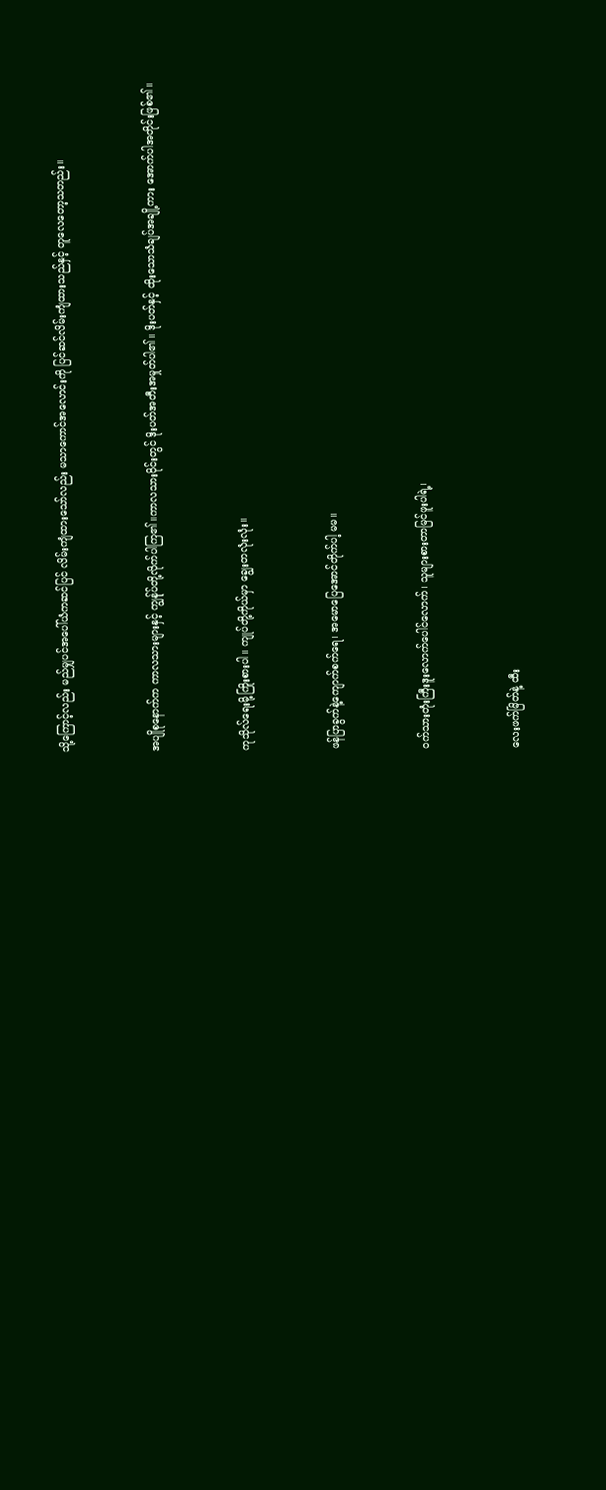သို့ကြောင့်လည်း မည်မျှပင်အပေါ်ယံကဆင်ပြင် လိမ်းကျံထားသော်လည်း မသာကောင်အလောင်းကို ပြင်ဆင်လိမ်းကျံထားသည်နှင့် တူလေတော့သတည်း။


အပျိုစုနောက်က ကာလသားများနှင့် ကျွန်ုပ်တို့လိုက်ပါကြ၏။ကာလသားဝိုင်းတွင် ဒိုးပတ်အတီးအမှုတ်ပါ၏။ ဒိုးပတ်နှင့် ထိုးသောသံချပ်အချို့ကား အောက်ပါအတိုင်းဖြစ်၏။


ကုသိုလ်ရေးမို့ကြိုးစားပါ။ ကျုပ်တို့ကိုယ်မှာ ချွေးတလုံးလုံး။


ဖန်ပြာခွက်နဲ့ကျောက်စက်ရေ၊ အမောပြေအောင်တိုက်ပါ့ မမ။


ဝက်သားတုံးကြီးဒူးလောက်ပေါင်လောက်၊ သူများစားတာမြင်ဖူးပါရဲ့၊


လေးဖက်မြိတ်နဲ့ ထီး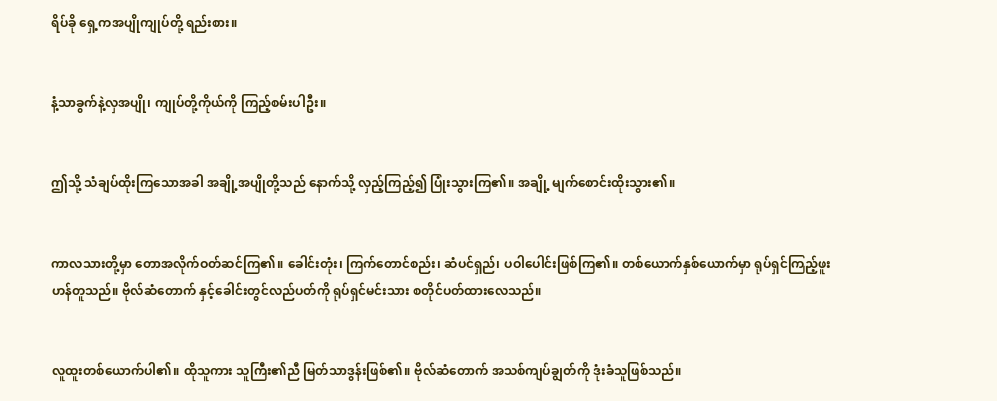ရိပ်ခို ရှေ့ကအပျိုကျုပ်တို့ ရည်းစား။


နံ့သာခွက်နဲ့လှအပျို၊ ကျုပ်တို့ကိုယ်ကို ကြည့်စမ်းပါဦး။


ဤသို့ သံချပ်ထိုးကြသောအခါ အချို့အပျိုတို့သည် နောက်သို့ လှည့်ကြည့်၍ ပြုံးသွားကြ၏။ အချို့ မျက်စောင်းထိုးသွား၏။


ကာလသားတို့မှာ တောအလိုက်ဝတ်ဆင်ကြ၏။ ခေါင်းတုံး၊ ကြက်တောင်စည်း၊ ဆံပင်ရှည်၊ ပဝါပေါင်းဖြစ်ကြ၏။ တစ်ယောက်နှစ်ယောက်မှာ ရုပ်ရှင်ကြည့်ဖူးဟန်တူသည်။ ဗိုလ်ဆံတောက် နှင့်ခေါင်းတွင်လည်ပတ်ကို ရုပ်ရှင်မင်းသား စတိုင်ပတ်ထားလေသည်။


လူထူးတစ်ယောက်ပါ၏။ ထိုသူကား သူကြီး၏ညီ မြတ်သာဒွန်းဖြစ်၏။ ဗိုလ်ဆံတောက် အသစ်ကျပ်ချွတ်ကို ဒုံးခံသူဖြစ်သည်။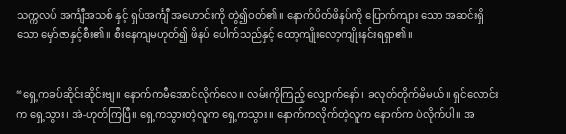သက္ကလပ် အင်္ကျီအသစ် နှင့် ရှပ်အင်္ကျီ အဟောင်းကို တွဲ၍ဝတ်၏။ နောက်ပိတ်ဖိနပ်ကို ပြောက်ကျား သော အဆင်းရှိသော မှော်ဇာနှင့်စီး၏။ စီးနေကျမဟုတ်၍ ဖိနပ် ပေါက်သည်နှင့် ထော့ကျိုးလော့ကျိုးနင်းရရှာ၏။


“ရှေ့ကခပ်ဆိုင်းဆိုင်းဗျ။ နောက်ကမီအောင်လိုက်လေ။ လမ်းကိုကြည့် လျှောက်နော်၊ ခလုတ်တိုက်မိမယ်။ ရှင်လောင်းက ရှေ့သွား၊ အဲ-ဟုတ်ကြပြီ။ ရှေ့ကသွားတဲ့လူက ရှေ့ကသွား။ နောက်ကလိုက်တဲ့လူက နောက်က ပဲလိုက်ပါ။ အ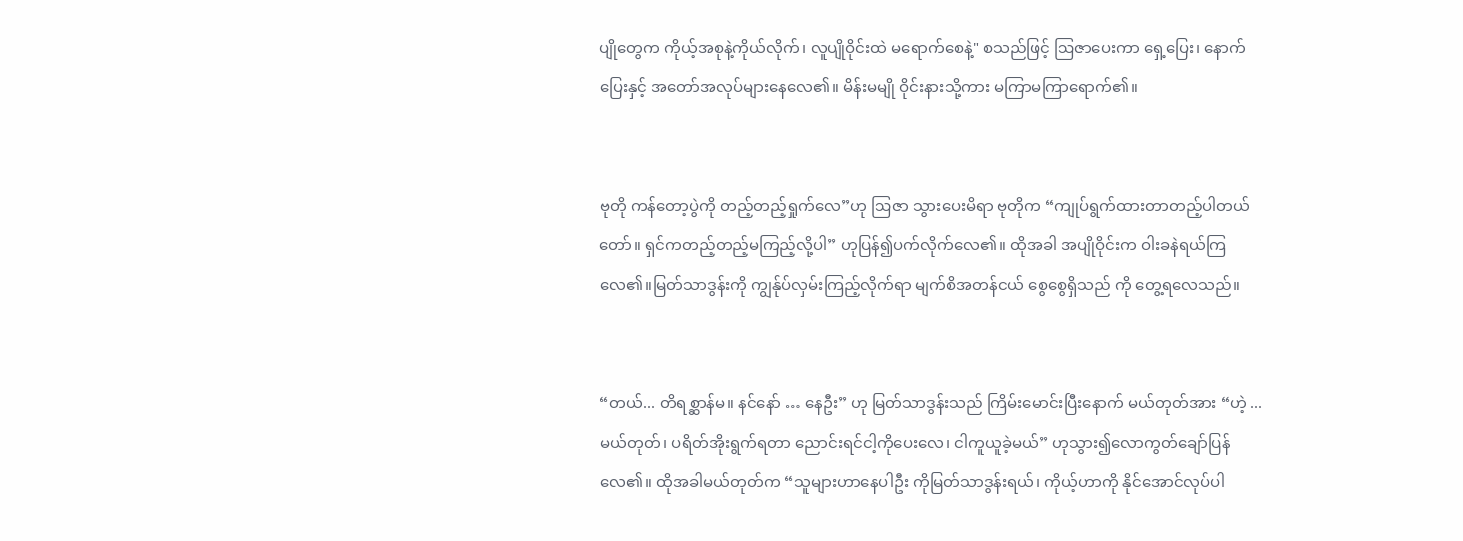ပျိုတွေက ကိုယ့်အစုနဲ့ကိုယ်လိုက်၊ လူပျိုဝိုင်းထဲ မရောက်စေနဲ့" စသည်ဖြင့် ဩဇာပေးကာ ရှေ့ပြေး၊ နောက်ပြေးနှင့် အတော်အလုပ်များနေလေ၏။ မိန်းမမျို ဝိုင်းနားသို့ကား မကြာမကြာရောက်၏။


ဗုတို ကန်တော့ပွဲကို တည့်တည့်ရှုက်လေ”ဟု ဩဇာ သွားပေးမိရာ ဗုတိုက “ကျုပ်ရွက်ထားတာတည့်ပါတယ်တော်။ ရှင်ကတည့်တည့်မကြည့်လို့ပါ” ဟုပြန်၍ပက်လိုက်လေ၏။ ထိုအခါ အပျိုဝိုင်းက ဝါးခနဲရယ်ကြလေ၏။မြတ်သာဒွန်းကို ကျွန်ုပ်လှမ်းကြည့်လိုက်ရာ မျက်စိအတန်ငယ် စွေစွေရှိသည် ကို တွေ့ရလေသည်။


“တယ်... တိရစ္ဆာန်မ။ နင်နော် … နေဦး” ဟု မြတ်သာဒွန်းသည် ကြိမ်းမောင်းပြီးနောက် မယ်တုတ်အား “ဟဲ့ ... မယ်တုတ်၊ ပရိတ်အိုးရွက်ရတာ ညောင်းရင်ငါ့ကိုပေးလေ၊ ငါကူယူခဲ့မယ်” ဟုသွား၍လောကွတ်ချော်ပြန်လေ၏။ ထိုအခါမယ်တုတ်က “သူများဟာနေပါဦး ကိုမြတ်သာဒွန်းရယ်၊ ကိုယ့်ဟာကို နိုင်အောင်လုပ်ပါ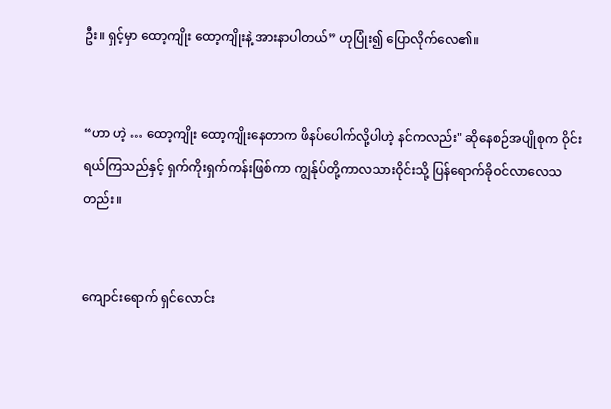ဦး။ ရှင့်မှာ ထော့ကျိုး ထော့ကျိုးနဲ့ အားနာပါတယ်” ဟုပြုံး၍ ပြောလိုက်လေ၏။


“ဟာ ဟဲ့ … ထော့ကျိုး ထော့ကျိုးနေတာက ဖိနပ်ပေါက်လို့ပါဟဲ့ နင်ကလည်း" ဆိုနေစဉ်အပျိုစုက ဝိုင်းရယ်ကြသည်နှင့် ရှက်ကိုးရှက်ကန်းဖြစ်ကာ ကျွန်ုပ်တို့ကာလသားဝိုင်းသို့ ပြန်ရောက်ခိုဝင်လာလေသတည်း။


ကျောင်းရောက် ရှင်လောင်း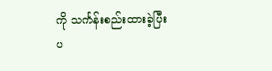ကို သင်္ကန်းစည်းထားခဲ့ပြီး ပ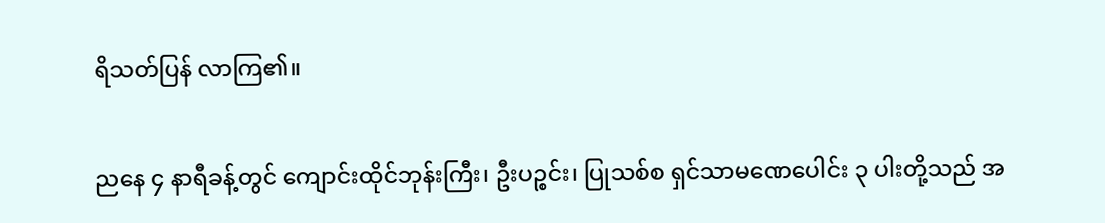ရိသတ်ပြန် လာကြ၏။


ညနေ ၄ နာရီခန့်တွင် ကျောင်းထိုင်ဘုန်းကြီး၊ ဦးပဉ္စင်း၊ ပြုသစ်စ ရှင်သာမဏေပေါင်း ၃ ပါးတို့သည် အ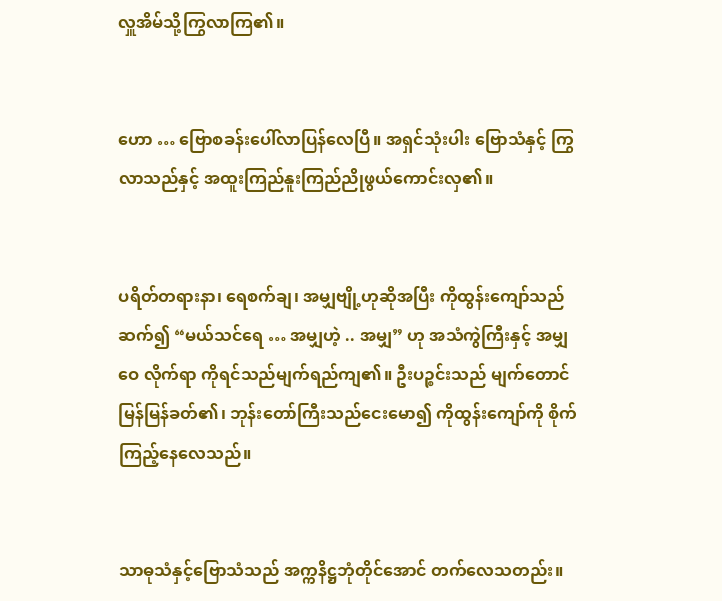လှူအိမ်သို့ကြွလာကြ၏။


ဟော … ဗြောစခန်းပေါ်လာပြန်လေပြီ။ အရှင်သုံးပါး ဗြောသံနှင့် ကြွလာသည်နှင့် အထူးကြည်နူးကြည်ညိုဖွယ်ကောင်းလှ၏။


ပရိတ်တရားနာ၊ ရေစက်ချ၊ အမျှဗျို့ဟုဆိုအပြီး ကိုထွန်းကျော်သည် ဆက်၍ “မယ်သင်ရေ … အမျှဟဲ့ .. အမျှ” ဟု အသံကွဲကြီးနှင့် အမျှဝေ လိုက်ရာ ကိုရင်သည်မျက်ရည်ကျ၏။ ဦးပဉ္စင်းသည် မျက်တောင်မြန်မြန်ခတ်၏၊ ဘုန်းတော်ကြီးသည်ငေးမော၍ ကိုထွန်းကျော်ကို စိုက်ကြည့်နေလေသည်။


သာဓုသံနှင့်ဗြောသံသည် အက္ကနိဋ္ဌဘုံတိုင်အောင် တက်လေသတည်း။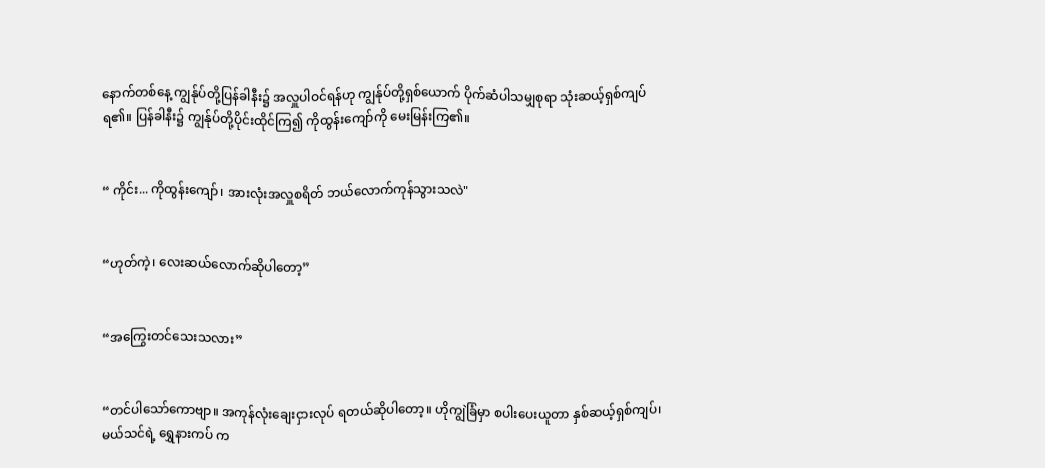နောက်တစ်နေ့ ကျွန်ုပ်တို့ပြန်ခါနီး၌ အလှူပါဝင်ရန်ဟု ကျွန်ုပ်တို့ရှစ်ယောက် ပိုက်ဆံပါသမျှစုရာ သုံးဆယ့်ရှစ်ကျပ်ရ၏။ ပြန်ခါနီး၌ ကျွန်ုပ်တို့ပိုင်းထိုင်ကြ၍ ကိုထွန်းကျော်ကို မေးမြန်းကြ၏။


“ ကိုင်း... ကိုထွန်းကျော်၊ အားလုံးအလှူစရိတ် ဘယ်လောက်ကုန်သွားသလဲ"


“ဟုတ်ကဲ့၊ လေးဆယ်လောက်ဆိုပါတော့”


“အကြွေးတင်သေးသလား”


“တင်ပါသော်ကောဗျာ။ အကုန်လုံးချေးငှားလုပ် ရတယ်ဆိုပါတော့။ ဟိုကျွဲခြံမှာ စပါးပေးယူတာ နှစ်ဆယ့်ရှစ်ကျပ်၊ မယ်သင်ရဲ့ ရွှေနားကပ် က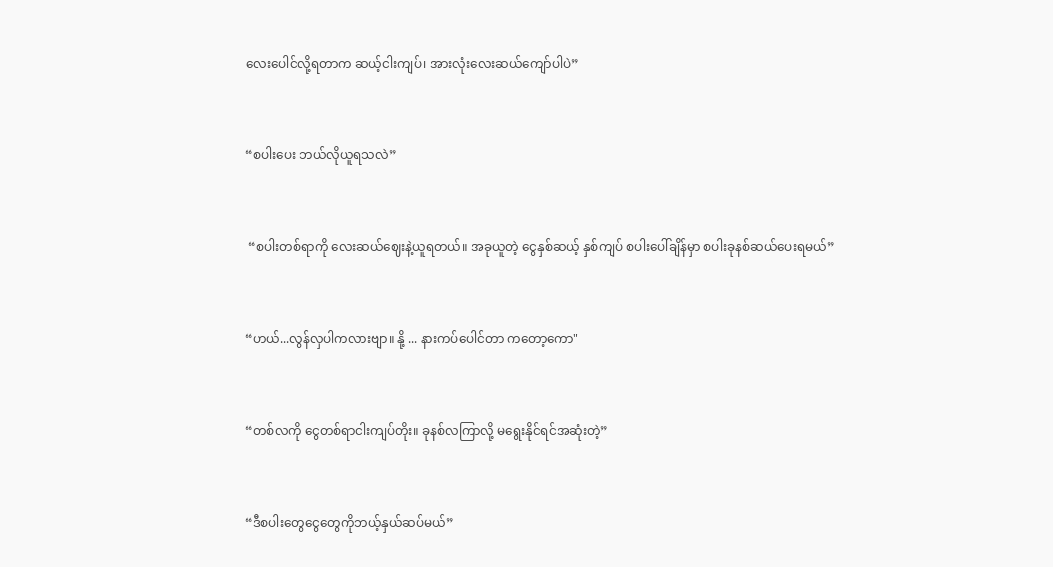လေးပေါင်လို့ရတာက ဆယ့်ငါးကျပ်၊ အားလုံးလေးဆယ်ကျော်ပါပဲ”


“စပါးပေး ဘယ်လိုယူရသလဲ”


 “စပါးတစ်ရာကို လေးဆယ်ဈေးနဲ့ယူရတယ်။ အခုယူတဲ့ ငွေနှစ်ဆယ့် နှစ်ကျပ် စပါးပေါ်ချိန်မှာ စပါးခုနစ်ဆယ်ပေးရမယ်”


“ဟယ်...လွန်လှပါကလားဗျာ။ နို့ ... နားကပ်ပေါင်တာ ကတော့ကော"


“တစ်လကို ငွေတစ်ရာငါးကျပ်တိုး။ ခုနစ်လကြာလို့ မရွေးနိုင်ရင်အဆုံးတဲ့”


“ဒီစပါးတွေငွေတွေကိုဘယ့်နှယ်ဆပ်မယ်”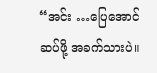“အင်း …ပြေအောင်ဆပ်ဖို့ အခက်သားပဲ။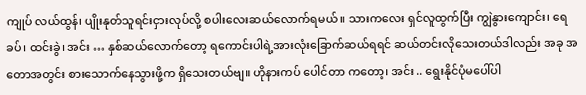ကျုပ် လယ်ထွန်၊ ပျိုးနုတ်သူရင်းငှားလုပ်လို့ စပါးလေးဆယ်လောက်ရမယ်။ သားကလေး ရှင်လူထွက်ပြီး ကျွဲနွားကျောင်း၊ ရေခပ်၊ ထင်းခွဲ၊ အင်း … နှစ်ဆယ်လောက်တော့ ရကောင်းပါရဲ့အားလုံးခြောက်ဆယ်ရရင် ဆယ်တင်းလိုသေးတယ်ဒါလည်း အခု အတောအတွင်း စားသောက်နေသွားဖို့က ရှိသေးတယ်ဗျ။ ဟိုနားကပ် ပေါင်တာ ကတော့၊ အင်း .. ရွေးနိုင်ပုံမပေါ်ပါ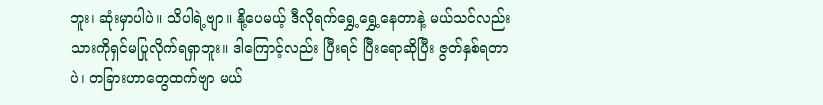ဘူး၊ ဆုံးမှာပါပဲ။ သိပါရဲ့ဗျာ။ နို့ပေမယ့် ဒီလိုရက်ရွှေ့ရွှေ့နေတာနဲ့ မယ်သင်လည်း သားကိုရှင်မပြုလိုက်ရရှာဘူး။ ဒါကြောင့်လည်း ပြီးရင် ပြီးရောဆိုပြီး ဇွတ်နှစ်ရတာပဲ၊ တခြားဟာတွေထက်ဗျာ မယ်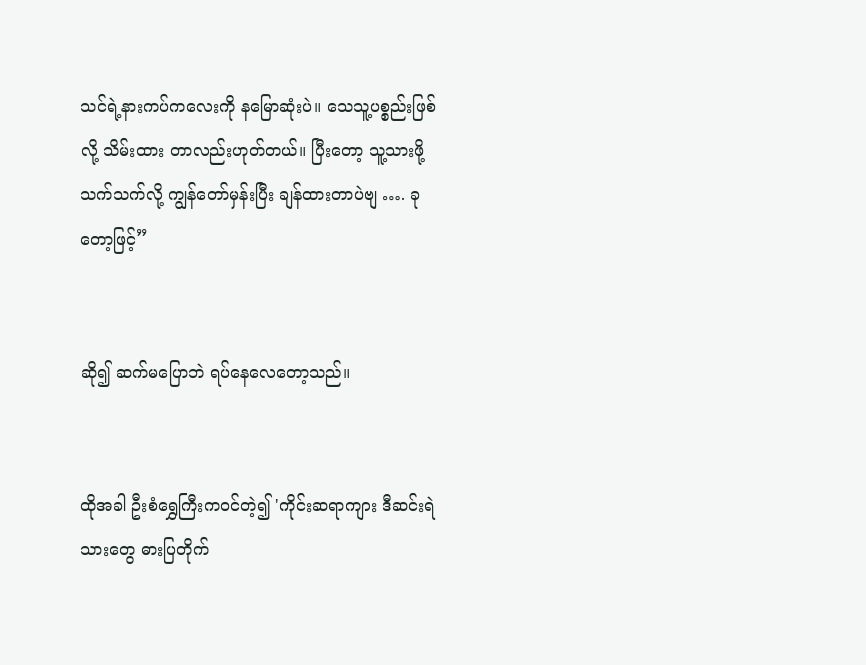သင်ရဲ့နားကပ်ကလေးကို နမြောဆုံးပဲ။ သေသူ့ပစ္စည်းဖြစ်လို့ သိမ်းထား တာလည်းဟုတ်တယ်။ ပြီးတော့ သူ့သားဖို့ သက်သက်လို့ ကျွန်တော်မှန်းပြီး ချန်ထားတာပဲဗျ …. ခုတော့ဖြင့်”


ဆို၍ ဆက်မပြောဘဲ ရပ်နေလေတော့သည်။


ထိုအခါ ဦးစံရွှေကြီးကဝင်တဲ့၍ 'ကိုင်းဆရာကျား ဒီဆင်းရဲသားတွေ ဓားပြတိုက်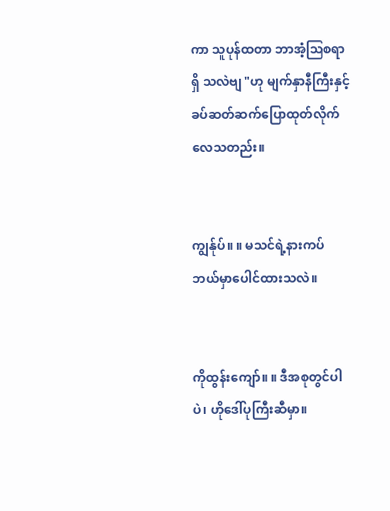ကာ သူပုန်ထတာ ဘာအံ့ဩစရာရှိ သလဲဗျ "ဟု မျက်နှာနီကြီးနှင့် ခပ်ဆတ်ဆက်ပြောထုတ်လိုက် လေသတည်း။


ကျွန်ုပ်။ ။ မသင်ရဲ့နားကပ် ဘယ်မှာပေါင်ထားသလဲ။


ကိုထွန်းကျော်။ ။ ဒီအစုတွင်ပါပဲ၊ ဟိုဒေါ်ပုကြီးဆီမှာ။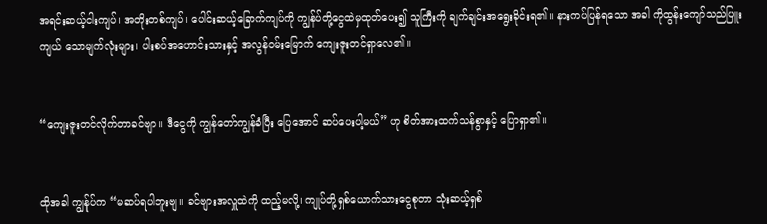အရင်းဆယ့်ငါးကျပ်၊ အတိုးတစ်ကျပ်၊ ပေါင်းဆယ့်ခြောက်ကျပ်ကို ကျွန်ပ်တို့ငွေထဲမှထုတ်ပေး၍ သူကြီးကို ချက်ချင်းအရွေးခိုင်းရ၏။ နားကပ်ပြန်ရသော အခါ ကိုထွန်းကျော်သည်ပြူးကျယ် သောမျက်လုံးများ၊ ပါးစပ်အဟောင်းသားနှင့် အလွန်ဝမ်းမြောက် ကျေးဇူးတင်ရှာလေ၏။


“ကျေးဇူးတင်လိုက်တာခင်ဗျာ။ ဒီငွေကို ကျွန်တော်ကျွန်ခံပြီး ပြေအောင် ဆပ်ပေးပါ့မယ်” ဟု စိတ်အားထက်သန်စွာနှင့် ပြောရှာ၏။


ထိုအခါ ကျွန်ုပ်က “မဆပ်ရပါဘူးဗျ။ ခင်ဗျားအလှူထဲကို ထည့်မလို့၊ ကျုပ်တို့ရှစ်ယောက်သားငွေစုတာ သုံးဆယ့်ရှစ်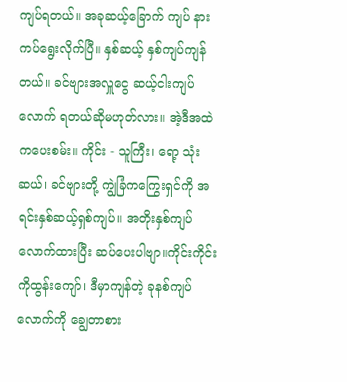ကျပ်ရတယ်။ အခုဆယ့်ခြောက် ကျပ် နားကပ်ရွေးလိုက်ပြီ။ နှစ်ဆယ့် နှစ်ကျပ်ကျန်တယ်။ ခင်ဗျားအလှူငွေ ဆယ့်ငါးကျပ်လောက် ရတယ်ဆိုမဟုတ်လား။ အဲ့ဒီအထဲကပေးစမ်း။ ကိုင်း - သူကြီး၊ ရော့ သုံးဆယ်၊ ခင်ဗျားတို့ ကျွဲခြံကကြွေးရှင်ကို အရင်းနှစ်ဆယ့်ရှစ်ကျပ်။ အတိုးနှစ်ကျပ်လောက်ထားပြီး ဆပ်ပေးပါဗျာ။ကိုင်းကိုင်း ကိုထွန်းကျော်၊ ဒီမှာကျန်တဲ့ ခုနစ်ကျပ်လောက်ကို ချွေတာစား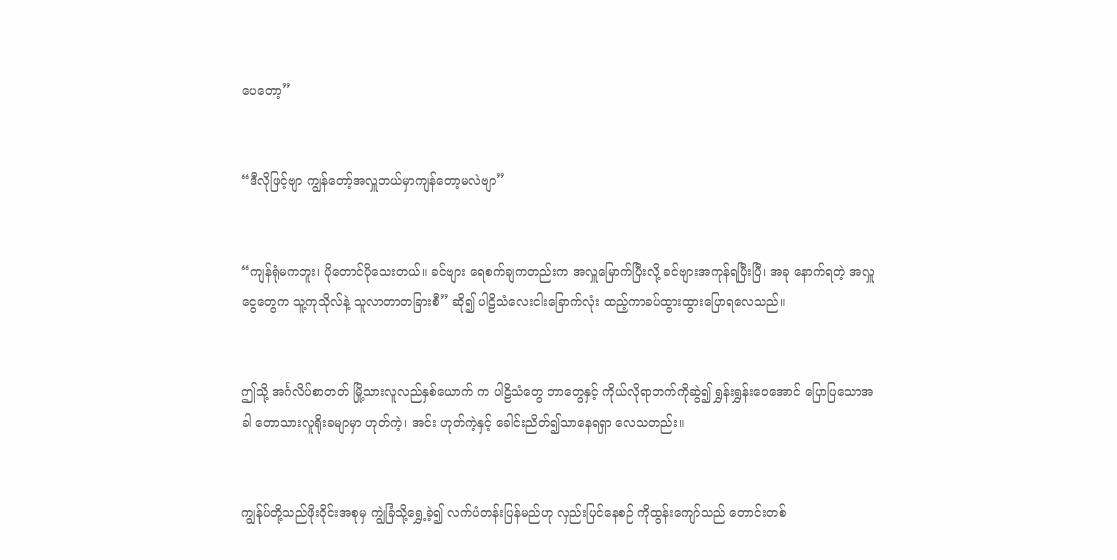ပေတော့”


“ဒီလိုဖြင့်ဗျာ ကျွန်တော့်အလှူဘယ်မှာကျန်တော့မလဲဗျာ”


“ကျန်ရုံမကဘူး၊ ပိုတောင်ပိုသေးတယ်။ ခင်ဗျား ရေစက်ချကတည်းက အလှူမြောက်ပြီးလို့ ခင်ဗျားအကုန်ရပြီးပြီ၊ အခု နောက်ရတဲ့ အလှူငွေတွေက သူ့ကုသိုလ်နဲ့ သူလာတာတခြားစီ” ဆို၍ ပါဠိသံလေးငါးခြောက်လုံး ထည့်ကာခပ်ထွားထွားပြောရလေသည်။


ဤသို့ အင်္ဂလိပ်စာတတ် မြို့သားလူလည်နှစ်ယောက် က ပါဠိသံတွေ ဘာတွေနှင့် ကိုယ်လိုရာဘက်ကိုဆွဲ၍ ရွှန်းရွှန်းဝေအောင် ပြောပြသောအခါ တောသားလူရိုးခမျာမှာ ဟုတ်ကဲ့၊ အင်း ဟုတ်ကဲ့နှင့် ခေါင်းညိတ်၍သာနေရရှာ လေသတည်း။


ကျွန်ုပ်တို့သည်ဖိုးဝိုင်းအစုမှ ကျွဲခြံသို့ရွှေ့ခဲ့၍ လက်ပံတန်းပြန်မည်ဟု လှည်းပြင်နေစဉ် ကိုထွန်းကျော်သည် တောင်းတစ်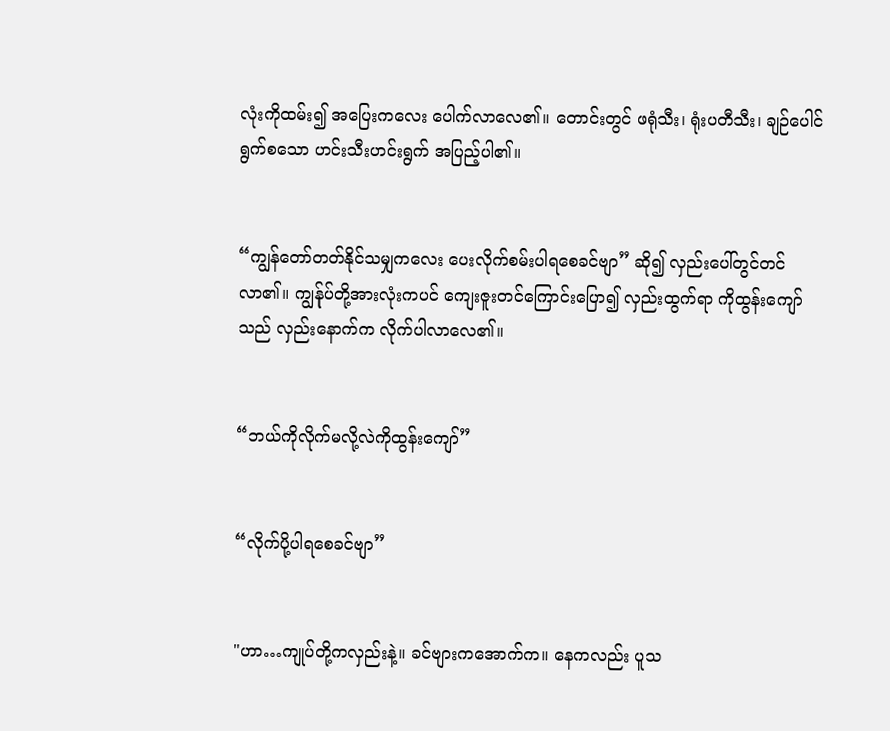လုံးကိုထမ်း၍ အပြေးကလေး ပေါက်လာလေ၏။ တောင်းတွင် ဖရုံသီး၊ ရုံးပတီသီး၊ ချဉ်ပေါင်ရွက်စသော ဟင်းသီးဟင်းရွက် အပြည့်ပါ၏။


“ကျွန်တော်တတ်နိုင်သမျှကလေး ပေးလိုက်စမ်းပါရစေခင်ဗျာ” ဆို၍ လှည်းပေါ်တွင်တင်လာ၏။ ကျွန်ုပ်တို့အားလုံးကပင် ကျေးဇူးတင်ကြောင်းပြော၍ လှည်းထွက်ရာ ကိုထွန်းကျော်သည် လှည်းနောက်က လိုက်ပါလာလေ၏။


“ဘယ်ကိုလိုက်မလို့လဲကိုထွန်းကျော်”


“လိုက်ပို့ပါရစေခင်ဗျာ”


"ဟာ…ကျုပ်တို့ကလှည်းနဲ့။ ခင်ဗျားကအောက်က။ နေကလည်း ပူသ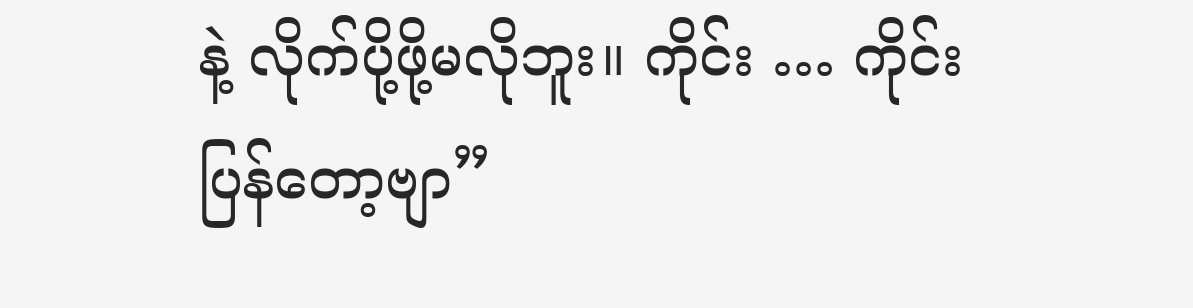နဲ့ လိုက်ပို့ဖို့မလိုဘူး။ ကိုင်း … ကိုင်း ပြန်တော့ဗျာ”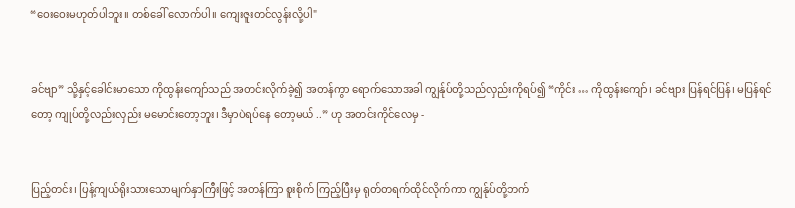“ဝေးဝေးမဟုတ်ပါဘူး။ တစ်ခေါ် လောက်ပါ။ ကျေးဇူးတင်လွန်းလို့ပါ"


ခင်ဗျာ” သို့နှင့်ခေါင်းမာသော ကိုထွန်းကျော်သည် အတင်းလိုက်ခဲ့၍ အတန်ကွာ ရောက်သောအခါ ကျွန်ုပ်တို့သည်လှည်းကိုရပ်၍ “ကိုင်း … ကိုထွန်းကျော်၊ ခင်ဗျား ပြန်ရင်ပြန်၊ မပြန်ရင်တော့ ကျုပ်တို့လည်းလှည်း မမောင်းတော့ဘူး၊ ဒီမှာပဲရပ်နေ တော့မယ် ..” ဟု အတင်းကိုင်လေမှ -


ပြည့်တင်း၊ ပြန့်ကျယ်ရိုးသားသောမျက်နှာကြီးဖြင့် အတန်ကြာ စူးစိုက် ကြည့်ပြီးမှ ရုတ်တရက်ထိုင်လိုက်ကာ ကျွန်ုပ်တို့ဘက်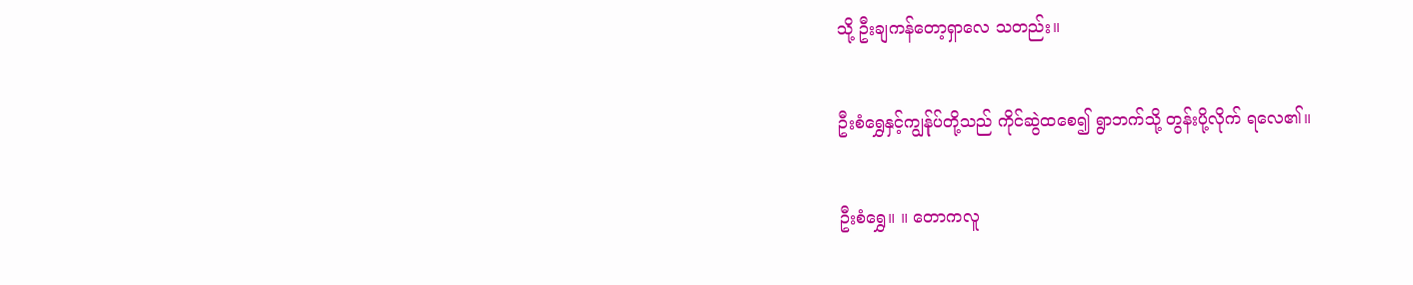သို့ ဦးချကန်တော့ရှာလေ သတည်း။


ဦးစံရွှေနှင့်ကျွန်ုပ်တို့သည် ကိုင်ဆွဲထစေ၍ ရွာဘက်သို့ တွန်းပို့လိုက် ရလေ၏။


ဦးစံရွှေ။ ။ တောကလူ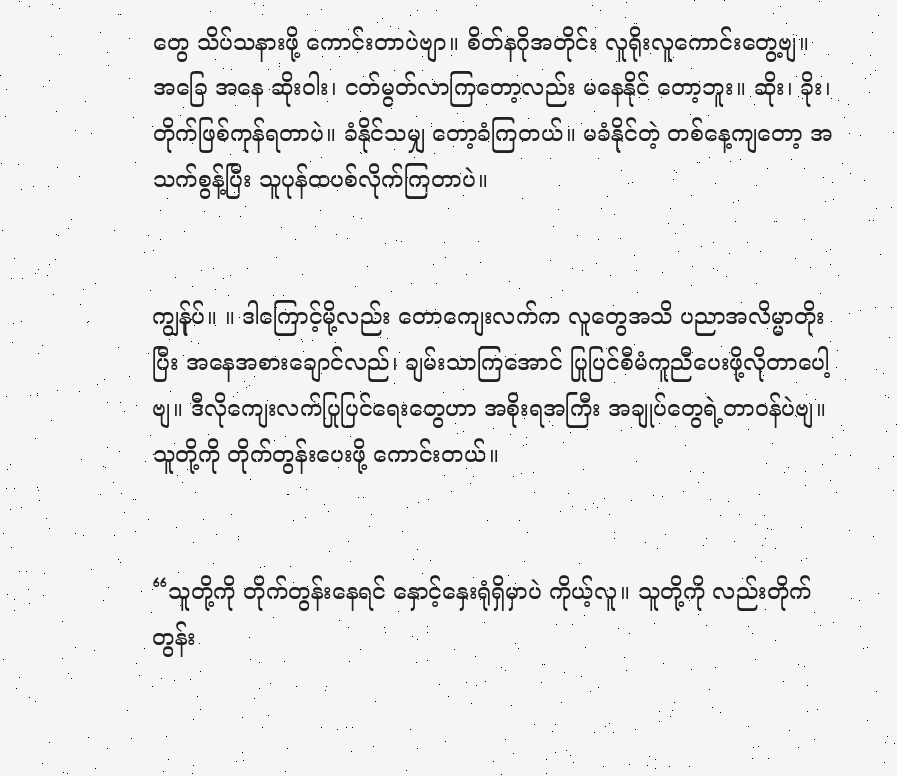တွေ သိပ်သနားဖို့ ကောင်းတာပဲဗျာ။ စိတ်နဂိုအတိုင်း လူရိုးလူကောင်းတွေ့ဗျ။ အခြေ အနေ ဆိုးဝါး၊ ငတ်မွတ်လာကြတော့လည်း မနေနိုင် တော့ဘူး။ ဆိုး၊ ခိုး၊ တိုက်ဖြစ်ကုန်ရတာပဲ။ ခံနိုင်သမျှ တော့ခံကြတယ်။ မခံနိုင်တဲ့ တစ်နေ့ကျတော့ အသက်စွန့်ပြီး သူပုန်ထပစ်လိုက်ကြတာပဲ။


ကျွန်ုပ်။ ။ ဒါကြောင့်မို့လည်း တောကျေးလက်က လူတွေအသိ ပညာအလိမ္မာတိုးပြီး အနေအစားချောင်လည်၊ ချမ်းသာကြအောင် ပြုပြင်စီမံကူညီပေးဖို့လိုတာပေါ့ဗျ။ ဒီလိုကျေးလက်ပြုပြင်ရေးတွေဟာ အစိုးရအကြီး အချုပ်တွေရဲ့တာဝန်ပဲဗျ။ သူတို့ကို တိုက်တွန်းပေးဖို့ ကောင်းတယ်။


“သူတို့ကို တိုက်တွန်းနေရင် နှောင့်နှေးရုံရှိမှာပဲ ကိုယ့်လူ။ သူတို့ကို လည်းတိုက်တွန်း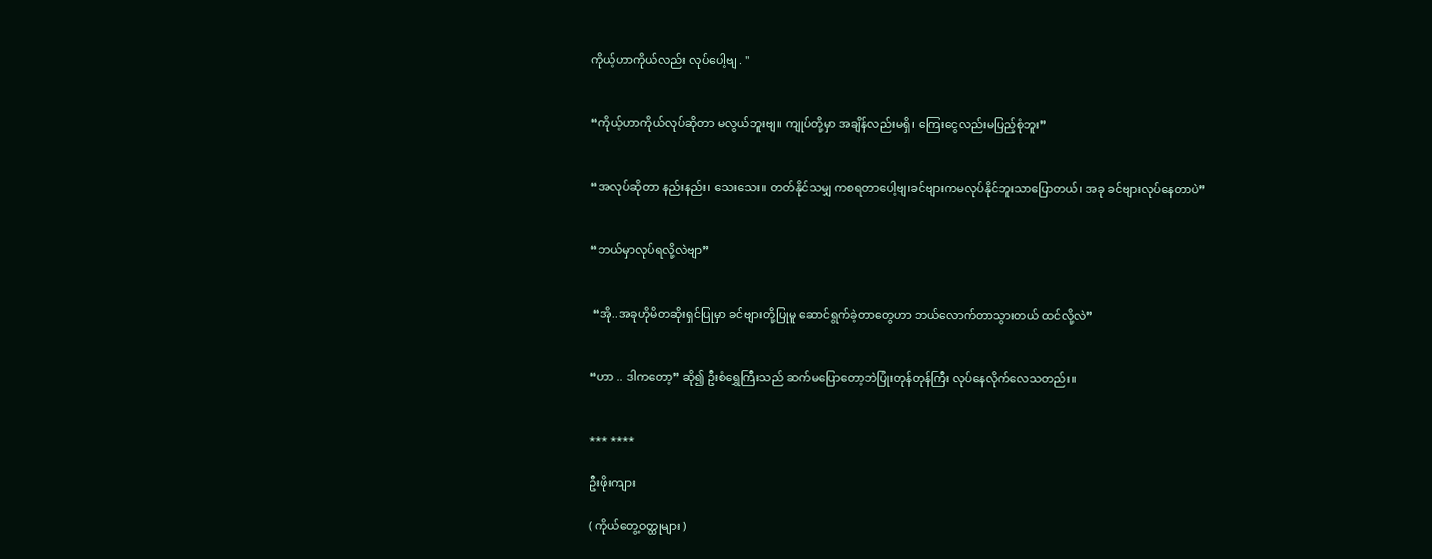ကိုယ့်ဟာကိုယ်လည်း လုပ်ပေါ့ဗျ . "


“ကိုယ့်ဟာကိုယ်လုပ်ဆိုတာ မလွယ်ဘူးဗျ။ ကျုပ်တို့မှာ အချိန်လည်းမရှိ၊ ကြေးငွေလည်းမပြည့်စုံဘူး”


“အလုပ်ဆိုတာ နည်းနည်း၊ သေးသေး။ တတ်နိုင်သမျှ ကစရတာပေါ့ဗျ၊ခင်ဗျားကမလုပ်နိုင်ဘူးသာပြောတယ်၊ အခု ခင်ဗျားလုပ်နေတာပဲ”


“ဘယ်မှာလုပ်ရလို့လဲဗျာ”


 “အို..အခုဟိုမိတဆိုးရှင်ပြုမှာ ခင်ဗျားတို့ပြုမူ ဆောင်ရွက်ခဲ့တာတွေဟာ ဘယ်လောက်တာသွားတယ် ထင်လို့လဲ”


“ဟာ .. ဒါကတော့” ဆို၍ ဦးစံရွှေကြီးသည် ဆက်မပြောတော့ဘဲပြုံးတုန်တုန်ကြီး လုပ်နေလိုက်လေသတည်း။


*** ****

ဦးဖိုးကျား

( ကိုယ်တွေ့ဝတ္ထုများ )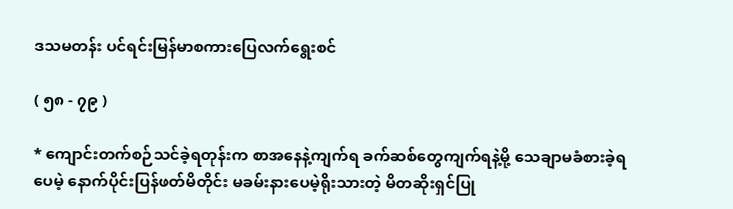ဒသမတန်း ပင်ရင်းမြန်မာစကားပြေလက်ရွေးစင်

( ၅၈ - ၇၉ )

* ကျောင်းတက်စဉ်သင်ခဲ့ရတုန်းက စာအနေနဲ့ကျက်ရ ခက်ဆစ်တွေကျက်ရနဲ့မို့ သေချာမခံစားခဲ့ရပေမဲ့ နောက်ပိုင်းပြန်ဖတ်မိတိုင်း မခမ်းနားပေမဲ့ရိုးသားတဲ့ မိတဆိုးရှင်ပြု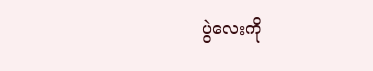ပွဲလေးကို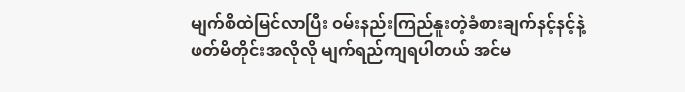မျက်စိထဲမြင်လာပြီး ဝမ်းနည်းကြည်နူးတဲ့ခံစားချက်နင့်နင့်နဲ့ ဖတ်မိတိုင်းအလိုလို မျက်ရည်ကျရပါတယ် အင်မ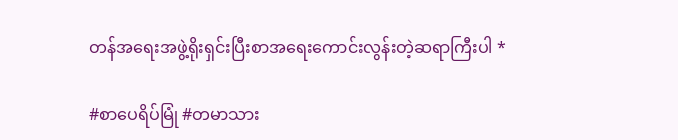တန်အရေးအဖွဲ့ရိုးရှင်းပြီးစာအရေးကောင်းလွန်းတဲ့ဆရာကြီးပါ *

#စာပေရိပ်မြုံ #တမာသား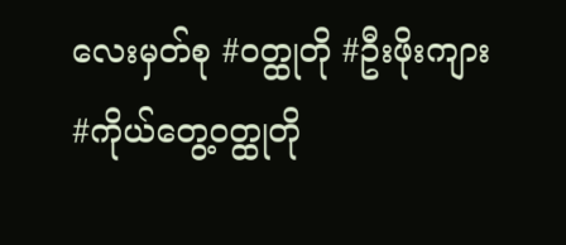လေးမှတ်စု #ဝတ္ထုတို #ဦးဖိုးကျား #ကိုယ်တွေ့ဝတ္ထုတို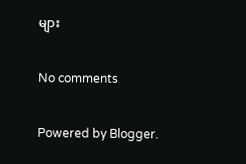များ

No comments

Powered by Blogger.